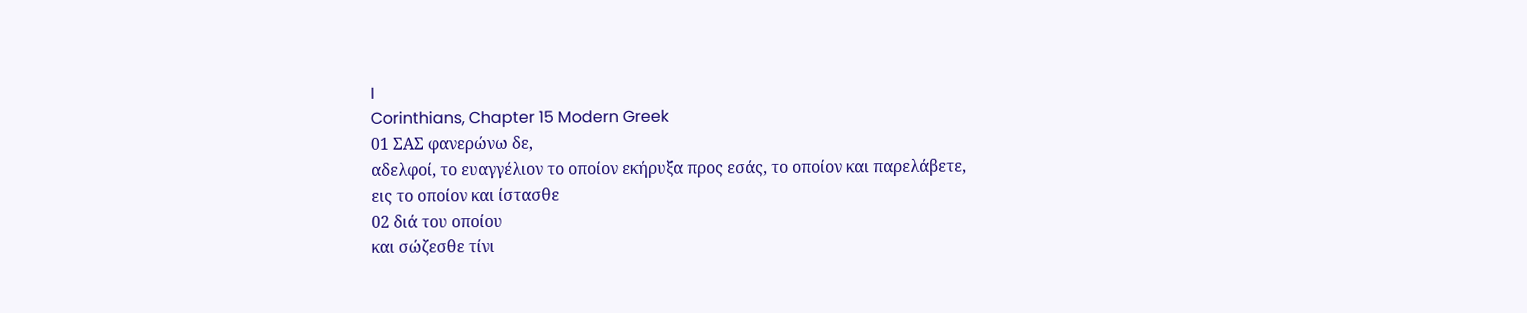I
Corinthians, Chapter 15 Modern Greek
01 ΣΑΣ φανερώνω δε,
αδελφοί, το ευαγγέλιον το οποίον εκήρυξα προς εσάς, το οποίον και παρελάβετε,
εις το οποίον και ίστασθε
02 διά του οποίου
και σώζεσθε τίνι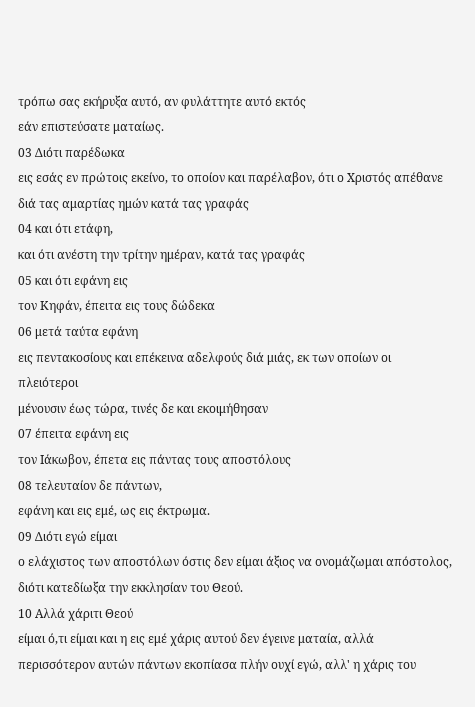τρόπω σας εκήρυξα αυτό, αν φυλάττητε αυτό εκτός
εάν επιστεύσατε ματαίως.
03 Διότι παρέδωκα
εις εσάς εν πρώτοις εκείνο, το οποίον και παρέλαβον, ότι ο Χριστός απέθανε
διά τας αμαρτίας ημών κατά τας γραφάς
04 και ότι ετάφη,
και ότι ανέστη την τρίτην ημέραν, κατά τας γραφάς
05 και ότι εφάνη εις
τον Κηφάν, έπειτα εις τους δώδεκα
06 μετά ταύτα εφάνη
εις πεντακοσίους και επέκεινα αδελφούς διά μιάς, εκ των οποίων οι πλειότεροι
μένουσιν έως τώρα, τινές δε και εκοιμήθησαν
07 έπειτα εφάνη εις
τον Ιάκωβον, έπετα εις πάντας τους αποστόλους
08 τελευταίον δε πάντων,
εφάνη και εις εμέ, ως εις έκτρωμα.
09 Διότι εγώ είμαι
ο ελάχιστος των αποστόλων όστις δεν είμαι άξιος να ονομάζωμαι απόστολος,
διότι κατεδίωξα την εκκλησίαν του Θεού.
10 Αλλά χάριτι Θεού
είμαι ό,τι είμαι και η εις εμέ χάρις αυτού δεν έγεινε ματαία, αλλά
περισσότερον αυτών πάντων εκοπίασα πλήν ουχί εγώ, αλλ' η χάρις του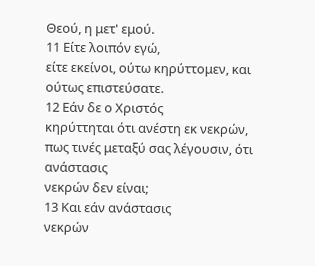Θεού, η μετ' εμού.
11 Είτε λοιπόν εγώ,
είτε εκείνοι, ούτω κηρύττομεν, και ούτως επιστεύσατε.
12 Εάν δε ο Χριστός
κηρύττηται ότι ανέστη εκ νεκρών, πως τινές μεταξύ σας λέγουσιν, ότι ανάστασις
νεκρών δεν είναι;
13 Και εάν ανάστασις
νεκρών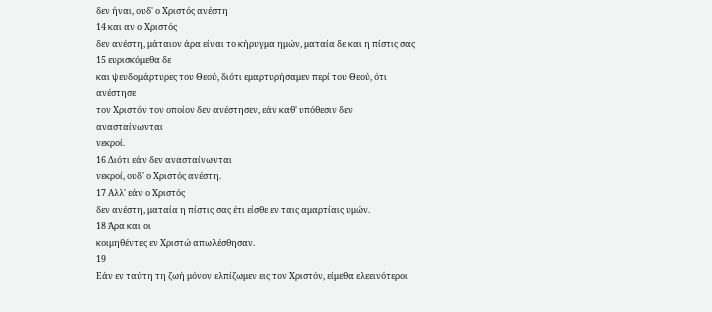δεν ήναι, ουδ' ο Χριστός ανέστη
14 και αν ο Χριστός
δεν ανέστη, μάταιον άρα είναι το κήρυγμα ημών, ματαία δε και η πίστις σας
15 ευρισκόμεθα δε
και ψευδομάρτυρες του Θεού, διότι εμαρτυρήσαμεν περί του Θεού, ότι ανέστησε
τον Χριστόν τον οποίον δεν ανέστησεν, εάν καθ' υπόθεσιν δεν ανασταίνωνται
νεκροί.
16 Διότι εάν δεν ανασταίνωνται
νεκροί, ουδ' ο Χριστός ανέστη.
17 Αλλ' εάν ο Χριστός
δεν ανέστη, ματαία η πίστις σας έτι είσθε εν ταις αμαρτίαις υμών.
18 Άρα και οι
κοιμηθέντες εν Χριστώ απωλέσθησαν.
19
Εάν εν ταύτη τη ζωή μόνον ελπίζωμεν εις τον Χριστόν, είμεθα ελεεινότεροι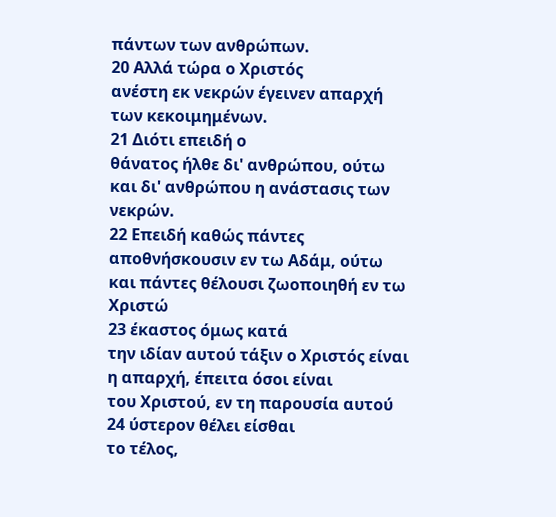πάντων των ανθρώπων.
20 Αλλά τώρα ο Χριστός
ανέστη εκ νεκρών έγεινεν απαρχή των κεκοιμημένων.
21 Διότι επειδή ο
θάνατος ήλθε δι' ανθρώπου, ούτω και δι' ανθρώπου η ανάστασις των νεκρών.
22 Επειδή καθώς πάντες
αποθνήσκουσιν εν τω Αδάμ, ούτω και πάντες θέλουσι ζωοποιηθή εν τω Χριστώ
23 έκαστος όμως κατά
την ιδίαν αυτού τάξιν ο Χριστός είναι η απαρχή, έπειτα όσοι είναι
του Χριστού, εν τη παρουσία αυτού
24 ύστερον θέλει είσθαι
το τέλος,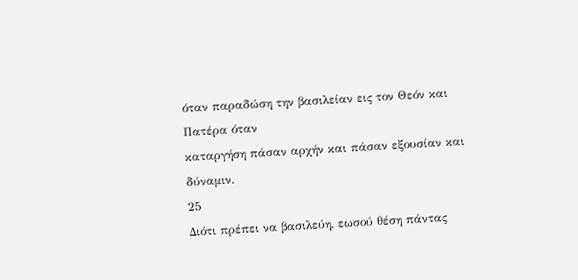όταν παραδώση την βασιλείαν εις τον Θεόν και Πατέρα όταν
καταργήση πάσαν αρχήν και πάσαν εξουσίαν και δύναμιν.
25
Διότι πρέπει να βασιλεύη, εωσού θέση πάντας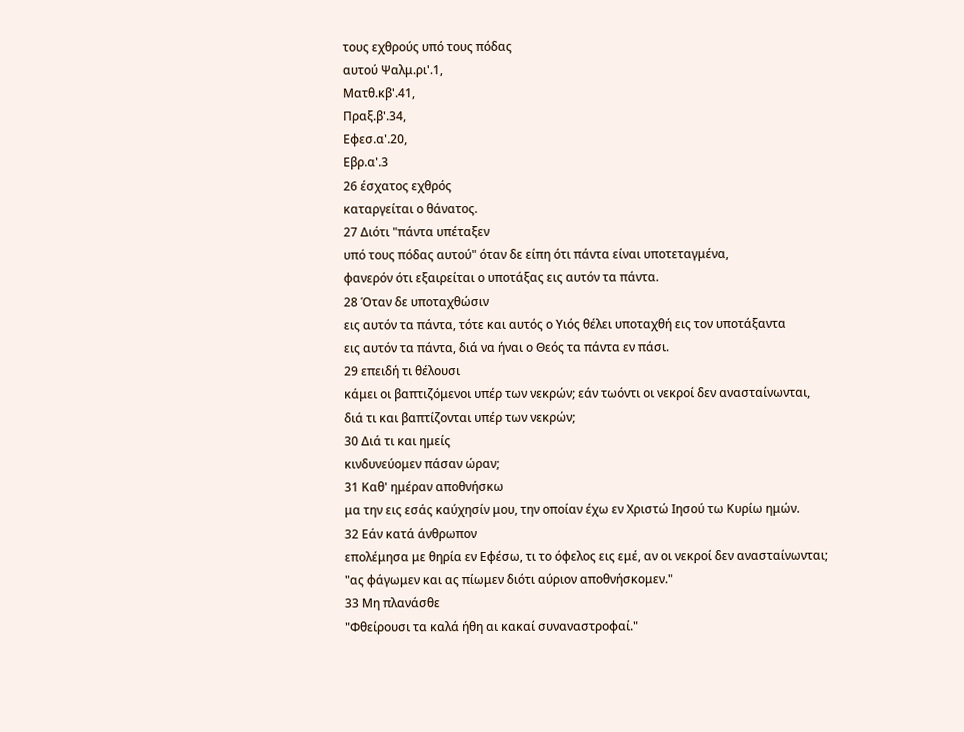τους εχθρούς υπό τους πόδας
αυτού Ψαλμ.ρι'.1,
Ματθ.κβ'.41,
Πραξ.β'.34,
Εφεσ.α'.20,
Εβρ.α'.3
26 έσχατος εχθρός
καταργείται ο θάνατος.
27 Διότι "πάντα υπέταξεν
υπό τους πόδας αυτού" όταν δε είπη ότι πάντα είναι υποτεταγμένα,
φανερόν ότι εξαιρείται ο υποτάξας εις αυτόν τα πάντα.
28 Όταν δε υποταχθώσιν
εις αυτόν τα πάντα, τότε και αυτός ο Υιός θέλει υποταχθή εις τον υποτάξαντα
εις αυτόν τα πάντα, διά να ήναι ο Θεός τα πάντα εν πάσι.
29 επειδή τι θέλουσι
κάμει οι βαπτιζόμενοι υπέρ των νεκρών; εάν τωόντι οι νεκροί δεν ανασταίνωνται,
διά τι και βαπτίζονται υπέρ των νεκρών;
30 Διά τι και ημείς
κινδυνεύομεν πάσαν ώραν;
31 Καθ' ημέραν αποθνήσκω
μα την εις εσάς καύχησίν μου, την οποίαν έχω εν Χριστώ Ιησού τω Κυρίω ημών.
32 Εάν κατά άνθρωπον
επολέμησα με θηρία εν Εφέσω, τι το όφελος εις εμέ, αν οι νεκροί δεν ανασταίνωνται;
"ας φάγωμεν και ας πίωμεν διότι αύριον αποθνήσκομεν."
33 Μη πλανάσθε
"Φθείρουσι τα καλά ήθη αι κακαί συναναστροφαί."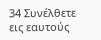34 Συνέλθετε εις εαυτούς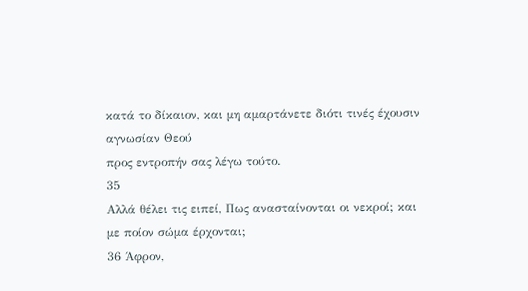κατά το δίκαιον, και μη αμαρτάνετε διότι τινές έχουσιν αγνωσίαν Θεού
προς εντροπήν σας λέγω τούτο.
35
Αλλά θέλει τις ειπεί, Πως ανασταίνονται οι νεκροί; και με ποίον σώμα έρχονται;
36 Άφρον,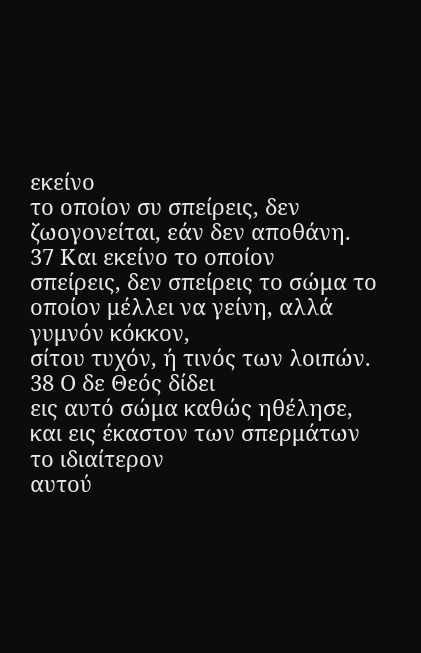εκείνο
το οποίον συ σπείρεις, δεν ζωογονείται, εάν δεν αποθάνη.
37 Και εκείνο το οποίον
σπείρεις, δεν σπείρεις το σώμα το οποίον μέλλει να γείνη, αλλά γυμνόν κόκκον,
σίτου τυχόν, ή τινός των λοιπών.
38 Ο δε Θεός δίδει
εις αυτό σώμα καθώς ηθέλησε, και εις έκαστον των σπερμάτων το ιδιαίτερον
αυτού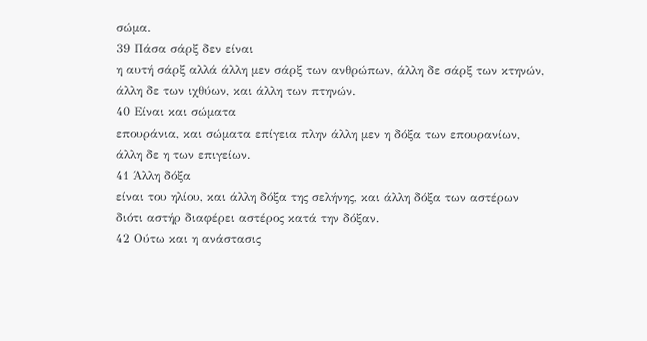σώμα.
39 Πάσα σάρξ δεν είναι
η αυτή σάρξ αλλά άλλη μεν σάρξ των ανθρώπων, άλλη δε σάρξ των κτηνών,
άλλη δε των ιχθύων, και άλλη των πτηνών.
40 Είναι και σώματα
επουράνια, και σώματα επίγεια πλην άλλη μεν η δόξα των επουρανίων,
άλλη δε η των επιγείων.
41 Άλλη δόξα
είναι του ηλίου, και άλλη δόξα της σελήνης, και άλλη δόξα των αστέρων
διότι αστήρ διαφέρει αστέρος κατά την δόξαν.
42 Ούτω και η ανάστασις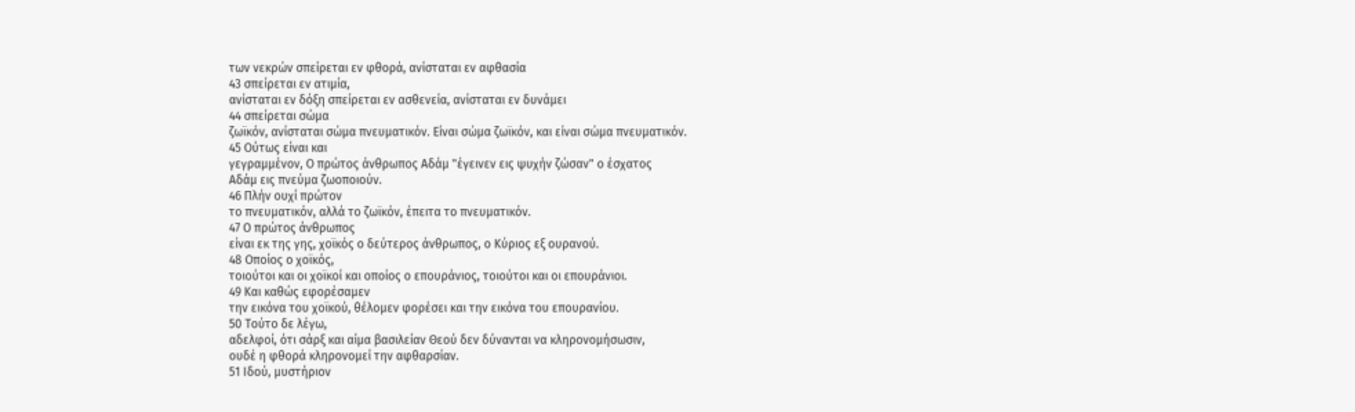των νεκρών σπείρεται εν φθορά, ανίσταται εν αφθασία
43 σπείρεται εν ατιμία,
ανίσταται εν δόξη σπείρεται εν ασθενεία, ανίσταται εν δυνάμει
44 σπείρεται σώμα
ζωϊκόν, ανίσταται σώμα πνευματικόν. Είναι σώμα ζωϊκόν, και είναι σώμα πνευματικόν.
45 Ούτως είναι και
γεγραμμένον, Ο πρώτος άνθρωπος Αδάμ "έγεινεν εις ψυχήν ζώσαν" ο έσχατος
Αδάμ εις πνεύμα ζωοποιούν.
46 Πλήν ουχί πρώτον
το πνευματικόν, αλλά το ζωϊκόν, έπειτα το πνευματικόν.
47 Ο πρώτος άνθρωπος
είναι εκ της γης, χοϊκός ο δεύτερος άνθρωπος, ο Κύριος εξ ουρανού.
48 Οποίος ο χοϊκός,
τοιούτοι και οι χοϊκοί και οποίος ο επουράνιος, τοιούτοι και οι επουράνιοι.
49 Και καθώς εφορέσαμεν
την εικόνα του χοϊκού, θέλομεν φορέσει και την εικόνα του επουρανίου.
50 Τούτο δε λέγω,
αδελφοί, ότι σάρξ και αίμα βασιλείαν Θεού δεν δύνανται να κληρονομήσωσιν,
ουδέ η φθορά κληρονομεί την αφθαρσίαν.
51 Ιδού, μυστήριον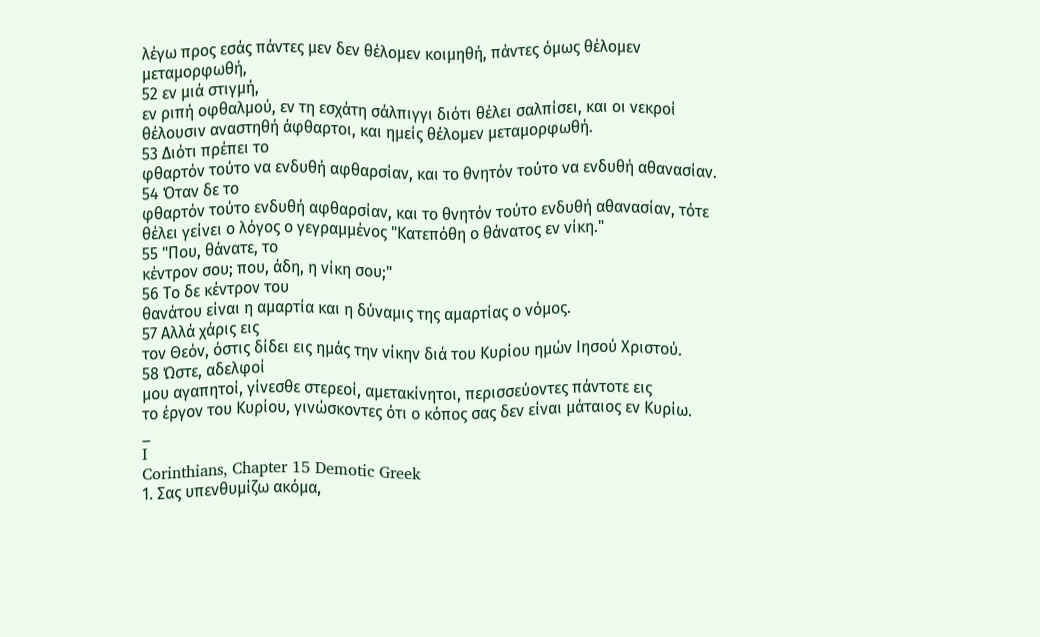λέγω προς εσάς πάντες μεν δεν θέλομεν κοιμηθή, πάντες όμως θέλομεν
μεταμορφωθή,
52 εν μιά στιγμή,
εν ριπή οφθαλμού, εν τη εσχάτη σάλπιγγι διότι θέλει σαλπίσει, και οι νεκροί
θέλουσιν αναστηθή άφθαρτοι, και ημείς θέλομεν μεταμορφωθή.
53 Διότι πρέπει το
φθαρτόν τούτο να ενδυθή αφθαρσίαν, και το θνητόν τούτο να ενδυθή αθανασίαν.
54 Όταν δε το
φθαρτόν τούτο ενδυθή αφθαρσίαν, και το θνητόν τούτο ενδυθή αθανασίαν, τότε
θέλει γείνει ο λόγος ο γεγραμμένος "Κατεπόθη ο θάνατος εν νίκη."
55 "Που, θάνατε, το
κέντρον σου; που, άδη, η νίκη σου;"
56 Το δε κέντρον του
θανάτου είναι η αμαρτία και η δύναμις της αμαρτίας ο νόμος.
57 Αλλά χάρις εις
τον Θεόν, όστις δίδει εις ημάς την νίκην διά του Κυρίου ημών Ιησού Χριστού.
58 Ώστε, αδελφοί
μου αγαπητοί, γίνεσθε στερεοί, αμετακίνητοι, περισσεύοντες πάντοτε εις
το έργον του Κυρίου, γινώσκοντες ότι ο κόπος σας δεν είναι μάταιος εν Κυρίω.
_
I
Corinthians, Chapter 15 Demotic Greek
1. Σας υπενθυμίζω ακόμα,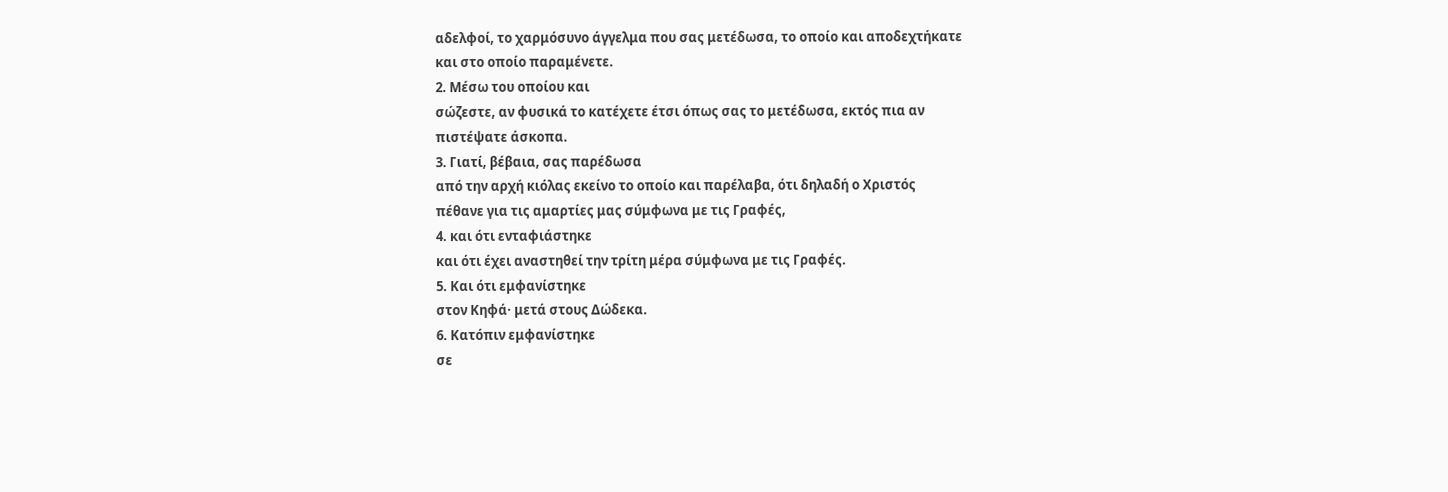αδελφοί, το χαρμόσυνο άγγελμα που σας μετέδωσα, το οποίο και αποδεχτήκατε
και στο οποίο παραμένετε.
2. Μέσω του οποίου και
σώζεστε, αν φυσικά το κατέχετε έτσι όπως σας το μετέδωσα, εκτός πια αν
πιστέψατε άσκοπα.
3. Γιατί, βέβαια, σας παρέδωσα
από την αρχή κιόλας εκείνο το οποίο και παρέλαβα, ότι δηλαδή ο Χριστός
πέθανε για τις αμαρτίες μας σύμφωνα με τις Γραφές,
4. και ότι ενταφιάστηκε
και ότι έχει αναστηθεί την τρίτη μέρα σύμφωνα με τις Γραφές.
5. Και ότι εμφανίστηκε
στον Κηφά· μετά στους Δώδεκα.
6. Κατόπιν εμφανίστηκε
σε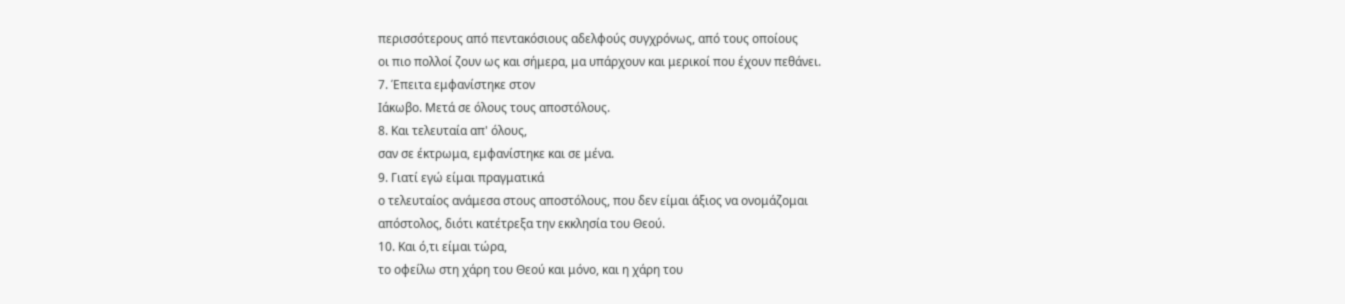περισσότερους από πεντακόσιους αδελφούς συγχρόνως, από τους οποίους
οι πιο πολλοί ζουν ως και σήμερα, μα υπάρχουν και μερικοί που έχουν πεθάνει.
7. Έπειτα εμφανίστηκε στον
Ιάκωβο. Μετά σε όλους τους αποστόλους.
8. Και τελευταία απ' όλους,
σαν σε έκτρωμα, εμφανίστηκε και σε μένα.
9. Γιατί εγώ είμαι πραγματικά
ο τελευταίος ανάμεσα στους αποστόλους, που δεν είμαι άξιος να ονομάζομαι
απόστολος, διότι κατέτρεξα την εκκλησία του Θεού.
10. Και ό,τι είμαι τώρα,
το οφείλω στη χάρη του Θεού και μόνο, και η χάρη του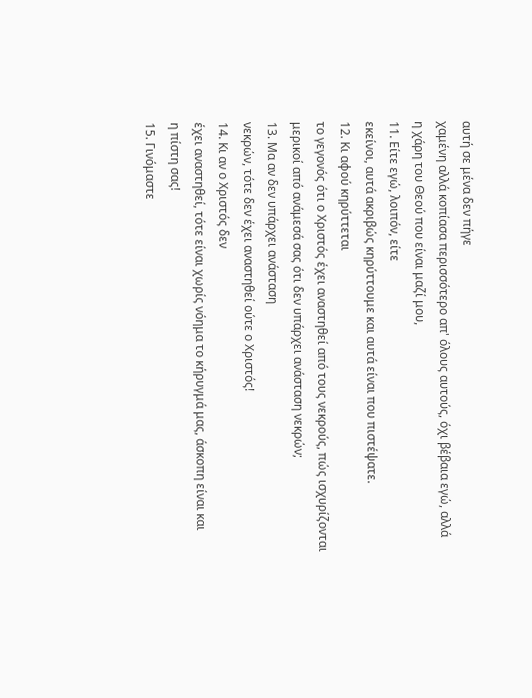αυτή σε μένα δεν πήγε
χαμένη αλλά κοπίασα περισσότερο απ' όλους αυτούς, όχι βέβαια εγώ, αλλά
η χάρη του Θεού που είναι μαζί μου,
11. Είτε εγώ, λοιπόν, είτε
εκείνοι, αυτά ακριβώς κηρύττουμε και αυτά είναι που πιστέψατε.
12. Κι αφού κηρύττεται
το γεγονός ότι ο Χριστός έχει αναστηθεί από τους νεκρούς, πώς ισχυρίζονται
μερικοί από ανάμεσά σας ότι δεν υπάρχει ανάσταση νεκρών;
13. Μα αν δεν υπάρχει ανάσταση
νεκρών, τότε δεν έχει αναστηθεί ούτε ο Χριστός!
14. Κι αν ο Χριστός δεν
έχει αναστηθεί, τότε είναι χωρίς νόημα το κήρυγμά μας, άσκοπη είναι και
η πίστη σας!
15. Γινόμαστε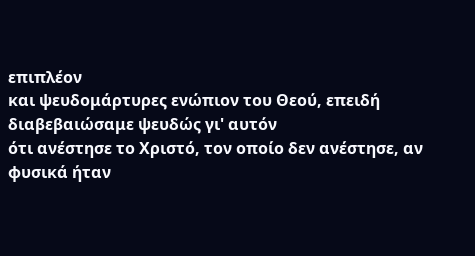επιπλέον
και ψευδομάρτυρες ενώπιον του Θεού, επειδή διαβεβαιώσαμε ψευδώς γι' αυτόν
ότι ανέστησε το Χριστό, τον οποίο δεν ανέστησε, αν φυσικά ήταν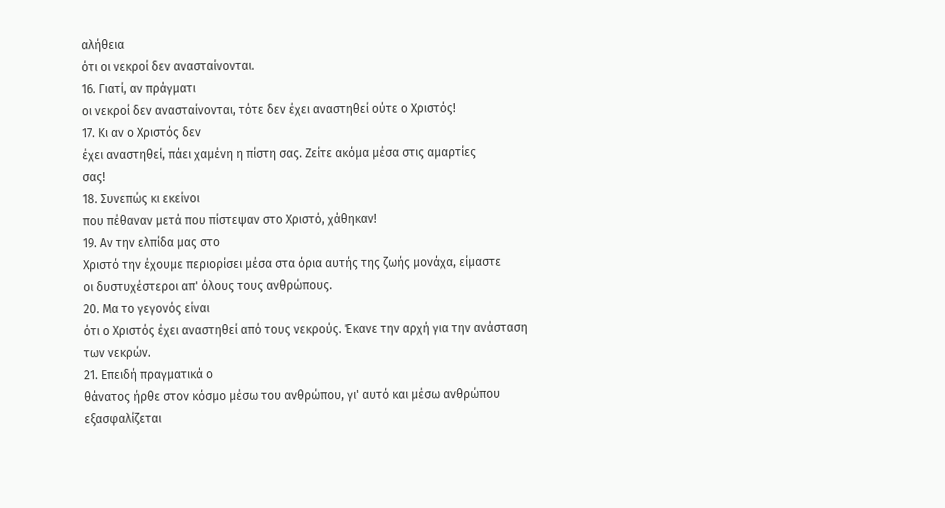αλήθεια
ότι οι νεκροί δεν ανασταίνονται.
16. Γιατί, αν πράγματι
οι νεκροί δεν ανασταίνονται, τότε δεν έχει αναστηθεί ούτε ο Χριστός!
17. Κι αν ο Χριστός δεν
έχει αναστηθεί, πάει χαμένη η πίστη σας. Ζείτε ακόμα μέσα στις αμαρτίες
σας!
18. Συνεπώς κι εκείνοι
που πέθαναν μετά που πίστεψαν στο Χριστό, χάθηκαν!
19. Αν την ελπίδα μας στο
Χριστό την έχουμε περιορίσει μέσα στα όρια αυτής της ζωής μονάχα, είμαστε
οι δυστυχέστεροι απ' όλους τους ανθρώπους.
20. Μα το γεγονός είναι
ότι ο Χριστός έχει αναστηθεί από τους νεκρούς. Έκανε την αρχή για την ανάσταση
των νεκρών.
21. Επειδή πραγματικά ο
θάνατος ήρθε στον κόσμο μέσω του ανθρώπου, γι' αυτό και μέσω ανθρώπου εξασφαλίζεται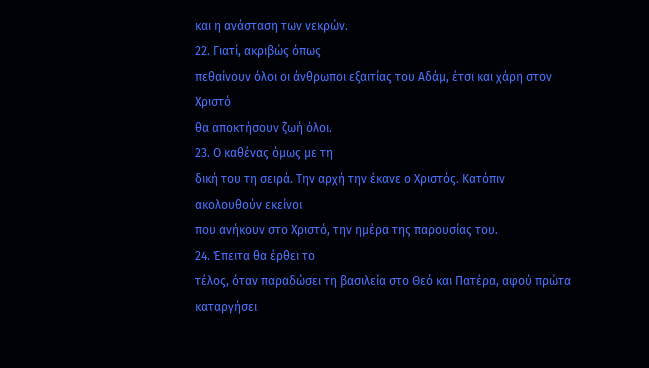και η ανάσταση των νεκρών.
22. Γιατί, ακριβώς όπως
πεθαίνουν όλοι οι άνθρωποι εξαιτίας του Αδάμ, έτσι και χάρη στον Χριστό
θα αποκτήσουν ζωή όλοι.
23. Ο καθένας όμως με τη
δική του τη σειρά. Την αρχή την έκανε ο Χριστός. Κατόπιν ακολουθούν εκείνοι
που ανήκουν στο Χριστό, την ημέρα της παρουσίας του.
24. Έπειτα θα έρθει το
τέλος, όταν παραδώσει τη βασιλεία στο Θεό και Πατέρα, αφού πρώτα καταργήσει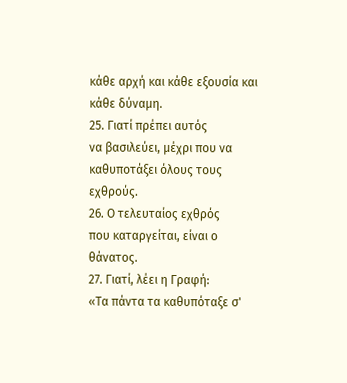κάθε αρχή και κάθε εξουσία και κάθε δύναμη.
25. Γιατί πρέπει αυτός
να βασιλεύει, μέχρι που να καθυποτάξει όλους τους εχθρούς.
26. Ο τελευταίος εχθρός
που καταργείται, είναι ο θάνατος.
27. Γιατί, λέει η Γραφή:
«Τα πάντα τα καθυπόταξε σ'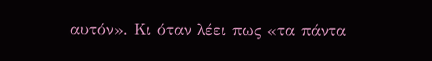αυτόν». Κι όταν λέει πως «τα πάντα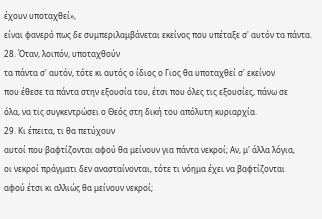έχουν υποταχθεί»,
είναι φανερό πως δε συμπεριλαμβάνεται εκείνος που υπέταξε σ' αυτόν τα πάντα.
28. Όταν, λοιπόν, υποταχθούν
τα πάντα σ' αυτόν, τότε κι αυτός ο ίδιος ο Γιος θα υποταχθεί σ' εκείνον
που έθεσε τα πάντα στην εξουσία του, έτσι που όλες τις εξουσίες, πάνω σε
όλα, να τις συγκεντρώσει ο Θεός στη δική του απόλυτη κυριαρχία.
29. Κι έπειτα, τι θα πετύχουν
αυτοί που βαφτίζονται αφού θα μείνουν για πάντα νεκροί; Αν, μ' άλλα λόγια,
οι νεκροί πράγματι δεν ανασταίνονται, τότε τι νόημα έχει να βαφτίζονται
αφού έτσι κι αλλιώς θα μείνουν νεκροί;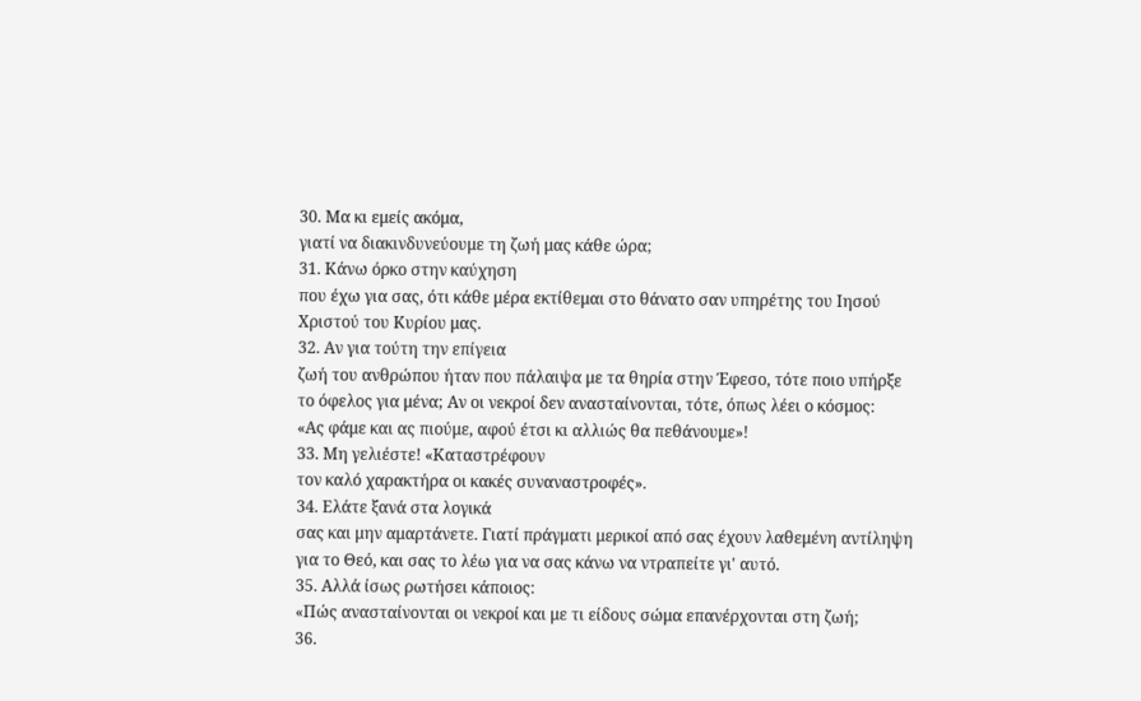30. Μα κι εμείς ακόμα,
γιατί να διακινδυνεύουμε τη ζωή μας κάθε ώρα;
31. Κάνω όρκο στην καύχηση
που έχω για σας, ότι κάθε μέρα εκτίθεμαι στο θάνατο σαν υπηρέτης του Ιησού
Χριστού του Κυρίου μας.
32. Αν για τούτη την επίγεια
ζωή του ανθρώπου ήταν που πάλαιψα με τα θηρία στην Έφεσο, τότε ποιο υπήρξε
το όφελος για μένα; Αν οι νεκροί δεν ανασταίνονται, τότε, όπως λέει ο κόσμος:
«Ας φάμε και ας πιούμε, αφού έτσι κι αλλιώς θα πεθάνουμε»!
33. Μη γελιέστε! «Καταστρέφουν
τον καλό χαρακτήρα οι κακές συναναστροφές».
34. Ελάτε ξανά στα λογικά
σας και μην αμαρτάνετε. Γιατί πράγματι μερικοί από σας έχουν λαθεμένη αντίληψη
για το Θεό, και σας το λέω για να σας κάνω να ντραπείτε γι' αυτό.
35. Αλλά ίσως ρωτήσει κάποιος:
«Πώς ανασταίνονται οι νεκροί και με τι είδους σώμα επανέρχονται στη ζωή;
36.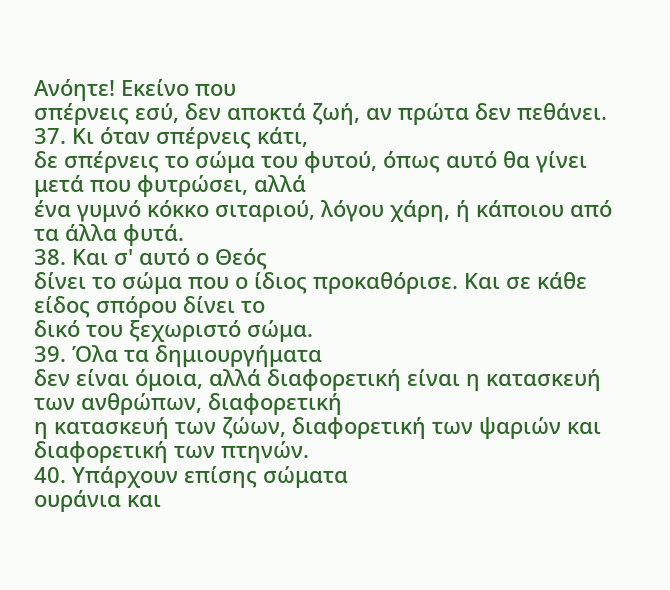Ανόητε! Εκείνο που
σπέρνεις εσύ, δεν αποκτά ζωή, αν πρώτα δεν πεθάνει.
37. Κι όταν σπέρνεις κάτι,
δε σπέρνεις το σώμα του φυτού, όπως αυτό θα γίνει μετά που φυτρώσει, αλλά
ένα γυμνό κόκκο σιταριού, λόγου χάρη, ή κάποιου από τα άλλα φυτά.
38. Και σ' αυτό ο Θεός
δίνει το σώμα που ο ίδιος προκαθόρισε. Και σε κάθε είδος σπόρου δίνει το
δικό του ξεχωριστό σώμα.
39. Όλα τα δημιουργήματα
δεν είναι όμοια, αλλά διαφορετική είναι η κατασκευή των ανθρώπων, διαφορετική
η κατασκευή των ζώων, διαφορετική των ψαριών και διαφορετική των πτηνών.
40. Υπάρχουν επίσης σώματα
ουράνια και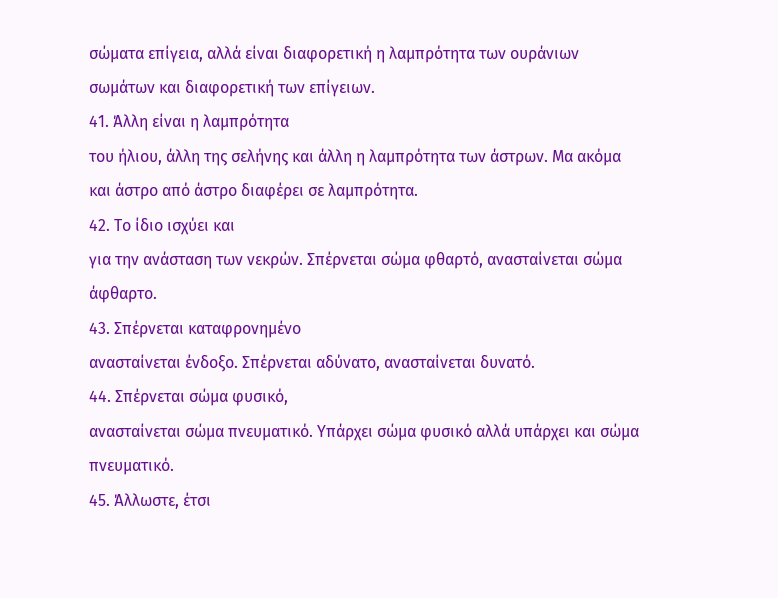σώματα επίγεια, αλλά είναι διαφορετική η λαμπρότητα των ουράνιων
σωμάτων και διαφορετική των επίγειων.
41. Άλλη είναι η λαμπρότητα
του ήλιου, άλλη της σελήνης και άλλη η λαμπρότητα των άστρων. Μα ακόμα
και άστρο από άστρο διαφέρει σε λαμπρότητα.
42. Το ίδιο ισχύει και
για την ανάσταση των νεκρών. Σπέρνεται σώμα φθαρτό, ανασταίνεται σώμα άφθαρτο.
43. Σπέρνεται καταφρονημένο
ανασταίνεται ένδοξο. Σπέρνεται αδύνατο, ανασταίνεται δυνατό.
44. Σπέρνεται σώμα φυσικό,
ανασταίνεται σώμα πνευματικό. Υπάρχει σώμα φυσικό αλλά υπάρχει και σώμα
πνευματικό.
45. Άλλωστε, έτσι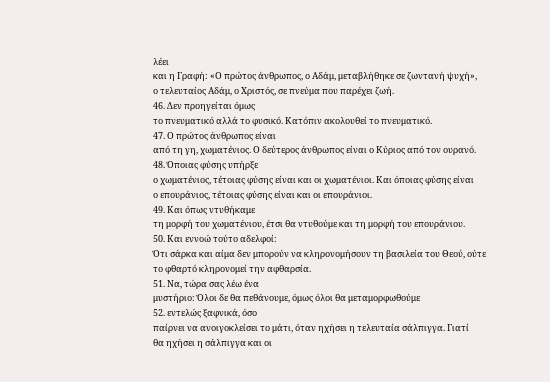λέει
και η Γραφή: «Ο πρώτος άνθρωπος, ο Αδάμ, μεταβλήθηκε σε ζωντανή ψυχή»,
ο τελευταίος Αδάμ, ο Χριστός, σε πνεύμα που παρέχει ζωή.
46. Δεν προηγείται όμως
το πνευματικό αλλά το φυσικό. Κατόπιν ακολουθεί το πνευματικό.
47. Ο πρώτος άνθρωπος είναι
από τη γη, χωματένιος. Ο δεύτερος άνθρωπος είναι ο Κύριος από τον ουρανό.
48. Όποιας φύσης υπήρξε
ο χωματένιος, τέτοιας φύσης είναι και οι χωματένιοι. Και όποιας φύσης είναι
ο επουράνιος, τέτοιας φύσης είναι και οι επουράνιοι.
49. Και όπως ντυθήκαμε
τη μορφή του χωματένιου, έτσι θα ντυθούμε και τη μορφή του επουράνιου.
50. Και εννοώ τούτο αδελφοί:
Ότι σάρκα και αίμα δεν μπορούν να κληρονομήσουν τη βασιλεία του Θεού, ούτε
το φθαρτό κληρονομεί την αφθαρσία.
51. Να, τώρα σας λέω ένα
μυστήριο: Όλοι δε θα πεθάνουμε, όμως όλοι θα μεταμορφωθούμε
52. εντελώς ξαφνικά, όσο
παίρνει να ανοιγοκλείσει το μάτι, όταν ηχήσει η τελευταία σάλπιγγα. Γιατί
θα ηχήσει η σάλπιγγα και οι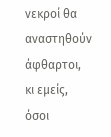νεκροί θα αναστηθούν άφθαρτοι, κι εμείς, όσοι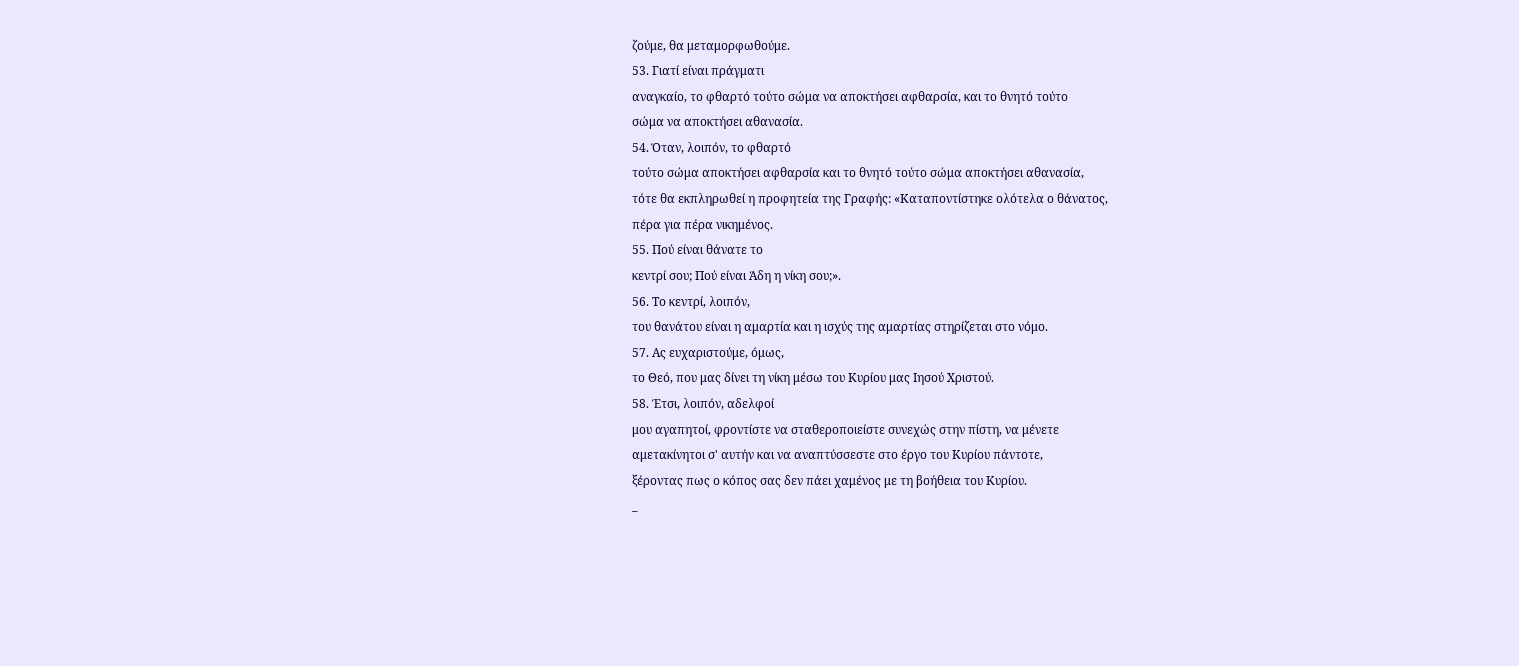ζούμε, θα μεταμορφωθούμε.
53. Γιατί είναι πράγματι
αναγκαίο, το φθαρτό τούτο σώμα να αποκτήσει αφθαρσία, και το θνητό τούτο
σώμα να αποκτήσει αθανασία.
54. Όταν, λοιπόν, το φθαρτό
τούτο σώμα αποκτήσει αφθαρσία και το θνητό τούτο σώμα αποκτήσει αθανασία,
τότε θα εκπληρωθεί η προφητεία της Γραφής: «Καταποντίστηκε ολότελα ο θάνατος,
πέρα για πέρα νικημένος.
55. Πού είναι θάνατε το
κεντρί σου; Πού είναι Άδη η νίκη σου;».
56. Το κεντρί, λοιπόν,
του θανάτου είναι η αμαρτία και η ισχύς της αμαρτίας στηρίζεται στο νόμο.
57. Ας ευχαριστούμε, όμως,
το Θεό, που μας δίνει τη νίκη μέσω του Κυρίου μας Ιησού Χριστού.
58. Έτσι, λοιπόν, αδελφοί
μου αγαπητοί, φροντίστε να σταθεροποιείστε συνεχώς στην πίστη, να μένετε
αμετακίνητοι σ' αυτήν και να αναπτύσσεστε στο έργο του Κυρίου πάντοτε,
ξέροντας πως ο κόπος σας δεν πάει χαμένος με τη βοήθεια του Κυρίου.
_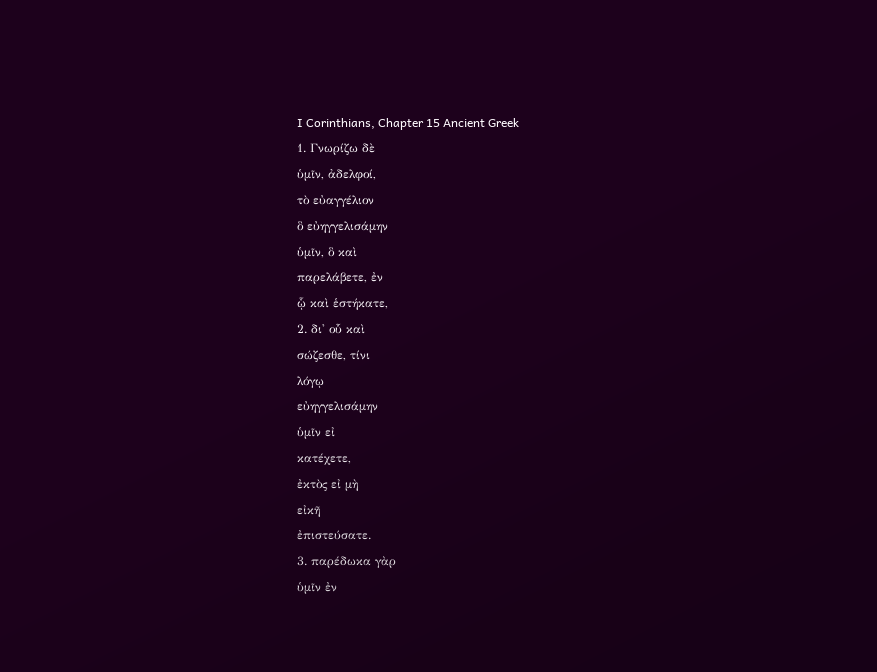I Corinthians, Chapter 15 Ancient Greek
1. Γνωρίζω δὲ
ὑμῖν, ἀδελφοί,
τὸ εὐαγγέλιον
ὃ εὐηγγελισάμην
ὑμῖν, ὃ καὶ
παρελάβετε, ἐν
ᾧ καὶ ἑστήκατε,
2. δι' οὗ καὶ
σώζεσθε, τίνι
λόγῳ
εὐηγγελισάμην
ὑμῖν εἰ
κατέχετε,
ἐκτὸς εἰ μὴ
εἰκῆ
ἐπιστεύσατε.
3. παρέδωκα γὰρ
ὑμῖν ἐν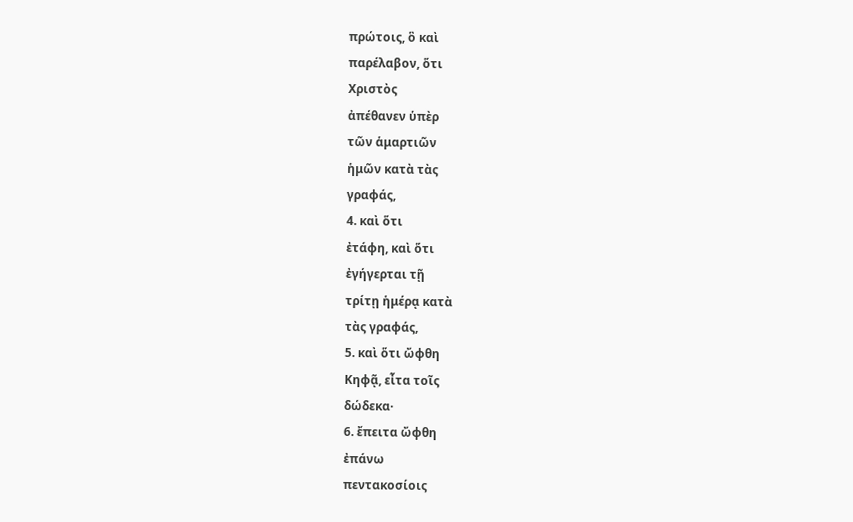πρώτοις, ὃ καὶ
παρέλαβον, ὅτι
Χριστὸς
ἀπέθανεν ὑπὲρ
τῶν ἁμαρτιῶν
ἡμῶν κατὰ τὰς
γραφάς,
4. καὶ ὅτι
ἐτάφη, καὶ ὅτι
ἐγήγερται τῇ
τρίτῃ ἡμέρᾳ κατὰ
τὰς γραφάς,
5. καὶ ὅτι ὤφθη
Κηφᾷ, εἶτα τοῖς
δώδεκα·
6. ἔπειτα ὤφθη
ἐπάνω
πεντακοσίοις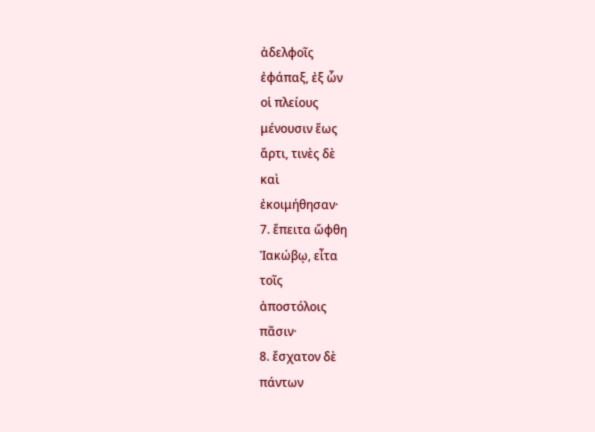ἀδελφοῖς
ἐφάπαξ, ἐξ ὧν
οἱ πλείους
μένουσιν ἕως
ἄρτι, τινὲς δὲ
καὶ
ἐκοιμήθησαν·
7. ἔπειτα ὤφθη
Ἰακώβῳ, εἶτα
τοῖς
ἀποστόλοις
πᾶσιν·
8. ἔσχατον δὲ
πάντων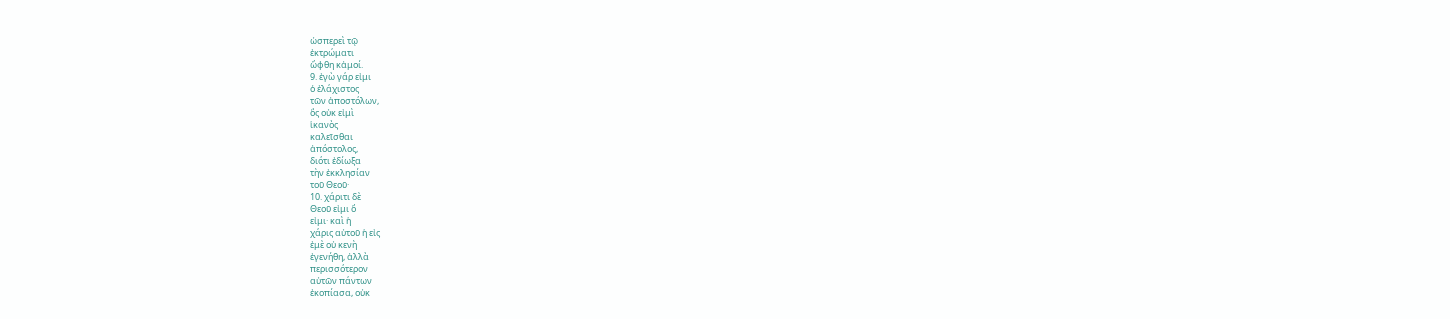ὡσπερεὶ τῷ
ἐκτρώματι
ὤφθη κἀμοί.
9. ἐγὼ γάρ εἰμι
ὁ ἐλάχιστος
τῶν ἀποστόλων,
ὃς οὐκ εἰμὶ
ἱκανὸς
καλεῖσθαι
ἀπόστολος,
διότι ἐδίωξα
τὴν ἐκκλησίαν
τοῦ Θεοῦ·
10. χάριτι δὲ
Θεοῦ εἰμι ὅ
εἰμι· καὶ ἡ
χάρις αὐτοῦ ἡ εἰς
ἐμὲ οὐ κενὴ
ἐγενήθη, ἀλλὰ
περισσότερον
αὐτῶν πάντων
ἐκοπίασα, οὐκ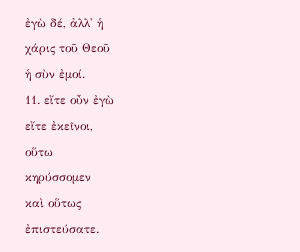ἐγὼ δέ, ἀλλ' ἡ
χάρις τοῦ Θεοῦ
ἡ σὺν ἐμοί.
11. εἴτε οὖν ἐγὼ
εἴτε ἐκεῖνοι,
οὕτω
κηρύσσομεν
καὶ οὕτως
ἐπιστεύσατε.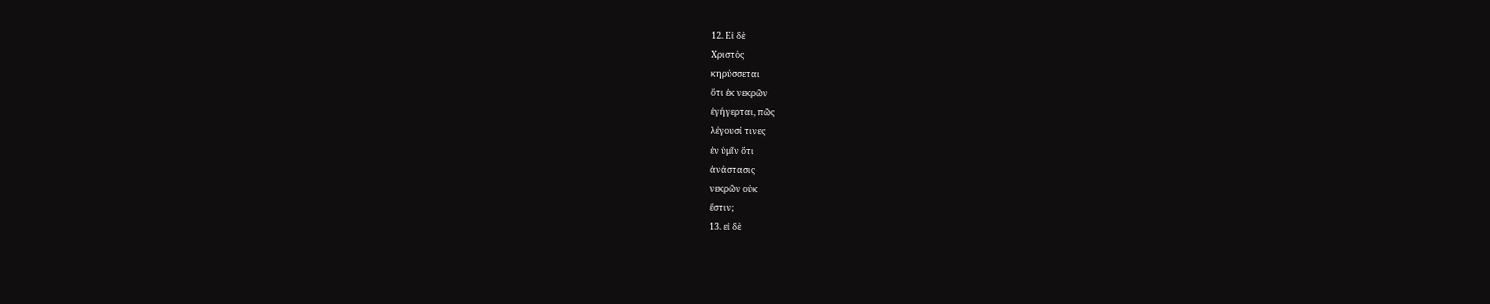12. Εἰ δὲ
Χριστὸς
κηρύσσεται
ὅτι ἐκ νεκρῶν
ἐγήγερται, πῶς
λέγουσί τινες
ἐν ὑμῖν ὅτι
ἀνάστασις
νεκρῶν οὐκ
ἔστιν;
13. εἰ δὲ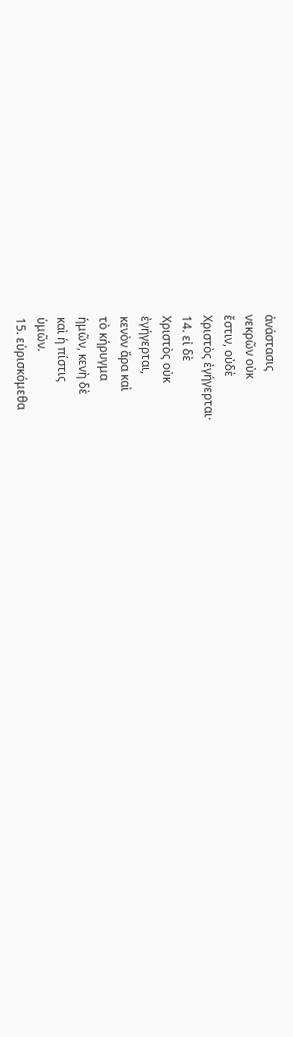ἀνάστασις
νεκρῶν οὐκ
ἔστιν, οὐδὲ
Χριστὸς ἐγήγερται·
14. εἰ δὲ
Χριστὸς οὐκ
ἐγήγερται,
κενὸν ἄρα καὶ
τὸ κήρυγμα
ἡμῶν, κενὴ δὲ
καὶ ἡ πίστις
ὑμῶν.
15. εὑρισκόμεθα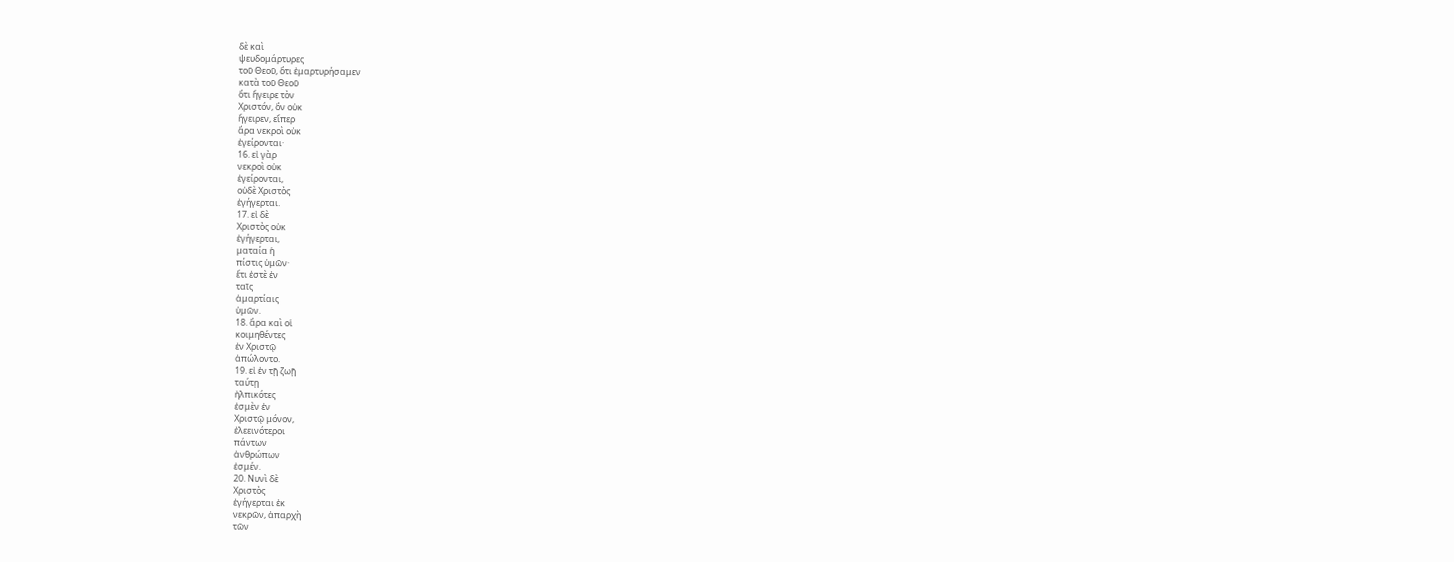δὲ καὶ
ψευδομάρτυρες
τοῦ Θεοῦ, ὅτι ἐμαρτυρήσαμεν
κατὰ τοῦ Θεοῦ
ὅτι ἤγειρε τὸν
Χριστόν, ὃν οὐκ
ἤγειρεν, εἴπερ
ἄρα νεκροὶ οὐκ
ἐγείρονται·
16. εἰ γὰρ
νεκροὶ οὐκ
ἐγείρονται,
οὐδὲ Χριστὸς
ἐγήγερται.
17. εἰ δὲ
Χριστὸς οὐκ
ἐγήγερται,
ματαία ἡ
πίστις ὑμῶν·
ἔτι ἐστὲ ἐν
ταῖς
ἁμαρτίαις
ὑμῶν.
18. ἄρα καὶ οἱ
κοιμηθέντες
ἐν Χριστῷ
ἀπώλοντο.
19. εἰ ἐν τῇ ζωῇ
ταύτῃ
ἠλπικότες
ἐσμὲν ἐν
Χριστῷ μόνον,
ἐλεεινότεροι
πάντων
ἀνθρώπων
ἐσμέν.
20. Νυνὶ δὲ
Χριστὸς
ἐγήγερται ἐκ
νεκρῶν, ἀπαρχὴ
τῶν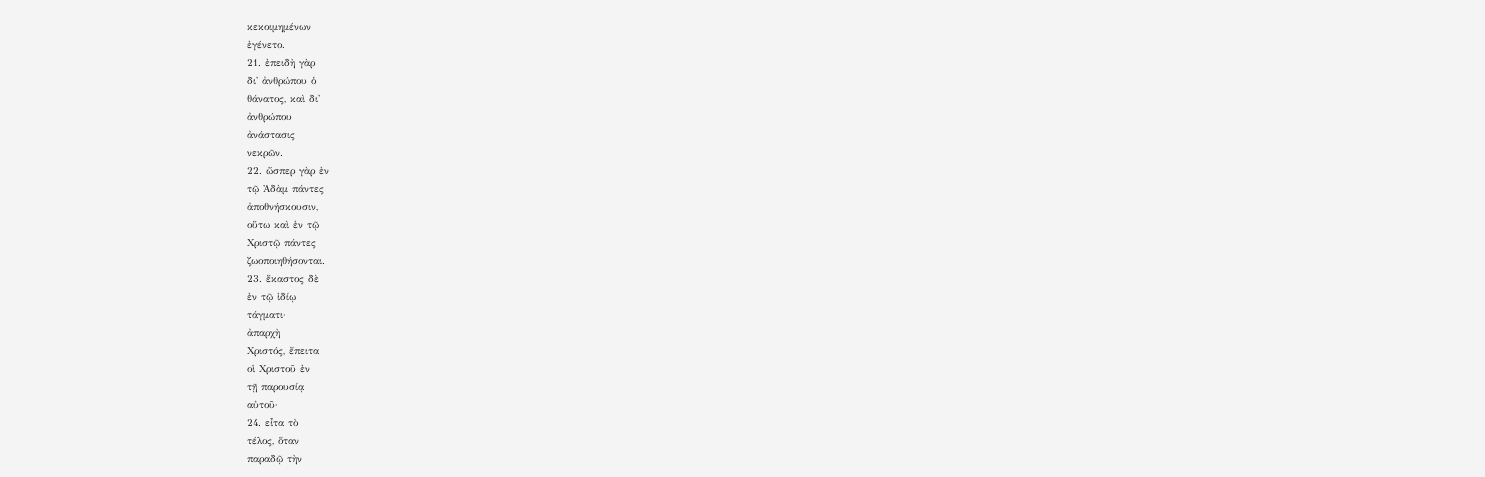κεκοιμημένων
ἐγένετο.
21. ἐπειδὴ γὰρ
δι' ἀνθρώπου ὁ
θάνατος, καὶ δι'
ἀνθρώπου
ἀνάστασις
νεκρῶν.
22. ὥσπερ γὰρ ἐν
τῷ Ἀδὰμ πάντες
ἀποθνήσκουσιν,
οὕτω καὶ ἐν τῷ
Χριστῷ πάντες
ζωοποιηθήσονται.
23. ἕκαστος δὲ
ἐν τῷ ἰδίῳ
τάγματι·
ἀπαρχὴ
Χριστός, ἔπειτα
οἱ Χριστοῦ ἐν
τῇ παρουσίᾳ
αὐτοῦ·
24. εἶτα τὸ
τέλος, ὅταν
παραδῷ τὴν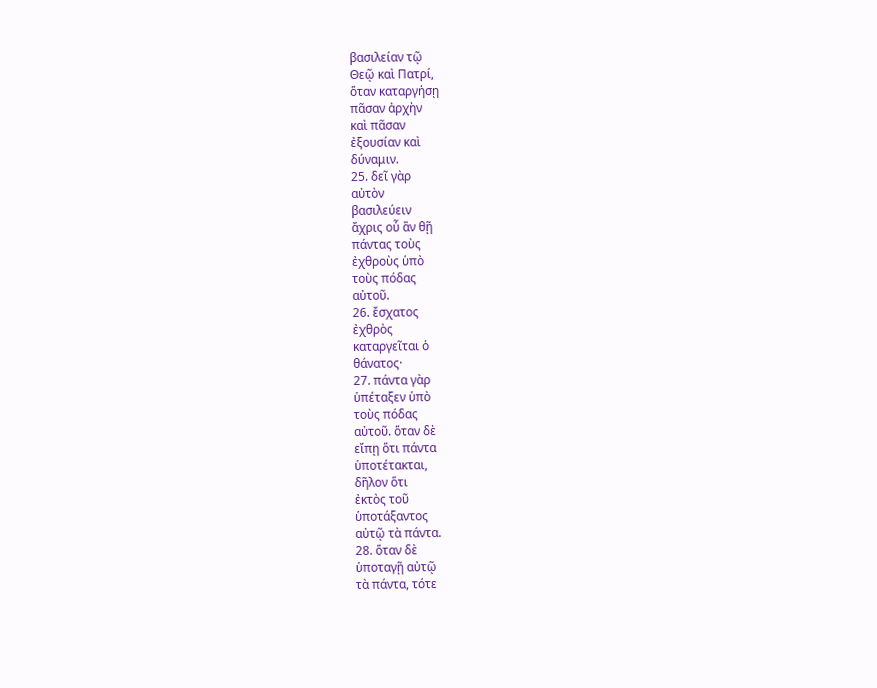βασιλείαν τῷ
Θεῷ καὶ Πατρί,
ὅταν καταργήσῃ
πᾶσαν ἀρχὴν
καὶ πᾶσαν
ἐξουσίαν καὶ
δύναμιν.
25. δεῖ γὰρ
αὐτὸν
βασιλεύειν
ἄχρις οὗ ἂν θῇ
πάντας τοὺς
ἐχθροὺς ὑπὸ
τοὺς πόδας
αὐτοῦ.
26. ἔσχατος
ἐχθρὸς
καταργεῖται ὁ
θάνατος·
27. πάντα γὰρ
ὑπέταξεν ὑπὸ
τοὺς πόδας
αὐτοῦ. ὅταν δὲ
εἴπῃ ὅτι πάντα
ὑποτέτακται,
δῆλον ὅτι
ἐκτὸς τοῦ
ὑποτάξαντος
αὐτῷ τὰ πάντα.
28. ὅταν δὲ
ὑποταγῇ αὐτῷ
τὰ πάντα, τότε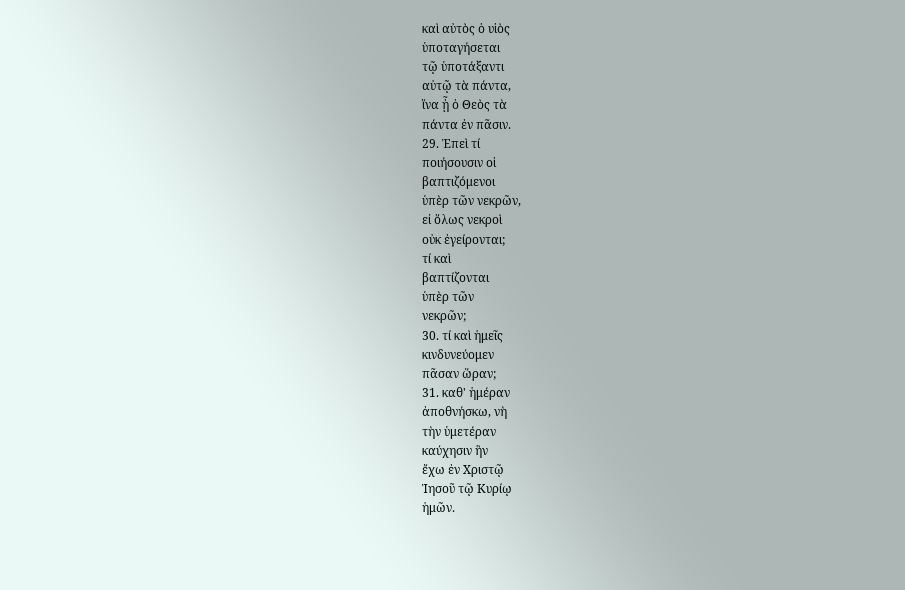καὶ αὐτὸς ὁ υἱὸς
ὑποταγήσεται
τῷ ὑποτάξαντι
αὐτῷ τὰ πάντα,
ἵνα ᾖ ὁ Θεὸς τὰ
πάντα ἐν πᾶσιν.
29. Ἐπεὶ τί
ποιήσουσιν οἱ
βαπτιζόμενοι
ὑπὲρ τῶν νεκρῶν,
εἰ ὅλως νεκροὶ
οὐκ ἐγείρονται;
τί καὶ
βαπτίζονται
ὑπὲρ τῶν
νεκρῶν;
30. τί καὶ ἡμεῖς
κινδυνεύομεν
πᾶσαν ὥραν;
31. καθ' ἡμέραν
ἀποθνήσκω, νὴ
τὴν ὑμετέραν
καύχησιν ἣν
ἔχω ἐν Χριστῷ
Ἰησοῦ τῷ Κυρίῳ
ἡμῶν.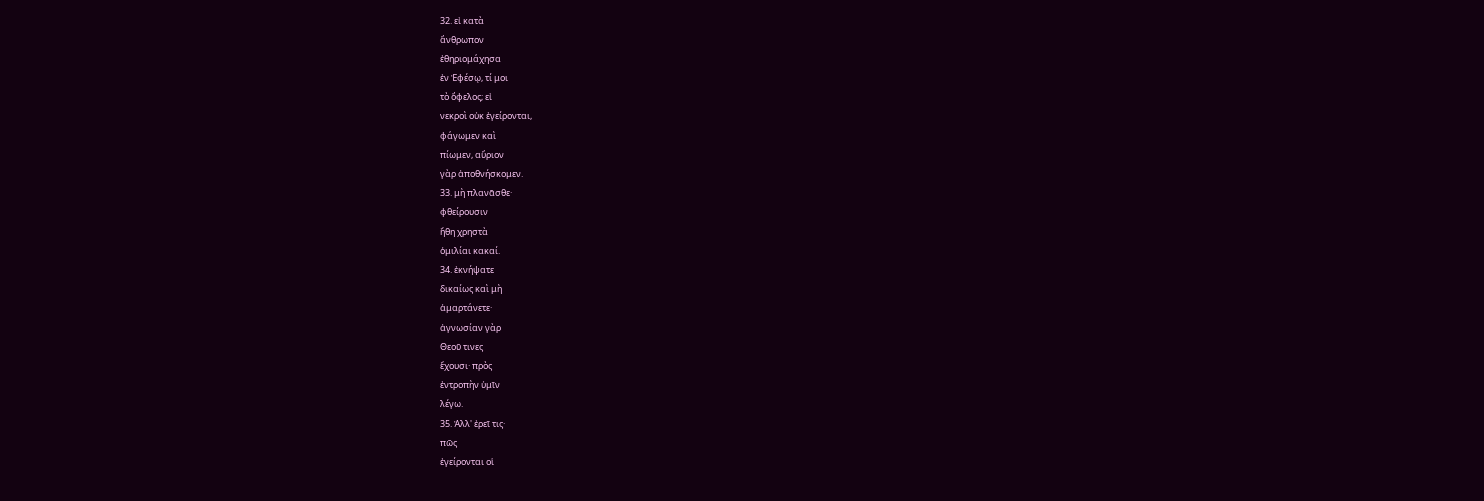32. εἰ κατὰ
ἄνθρωπον
ἐθηριομάχησα
ἐν Ἐφέσῳ, τί μοι
τὸ ὄφελος; εἰ
νεκροὶ οὐκ ἐγείρονται,
φάγωμεν καὶ
πίωμεν, αὔριον
γὰρ ἀποθνήσκομεν.
33. μὴ πλανᾶσθε·
φθείρουσιν
ἤθη χρηστὰ
ὁμιλίαι κακαί.
34. ἐκνήψατε
δικαίως καὶ μὴ
ἁμαρτάνετε·
ἀγνωσίαν γὰρ
Θεοῦ τινες
ἔχουσι· πρὸς
ἐντροπὴν ὑμῖν
λέγω.
35. Ἀλλ' ἐρεῖ τις·
πῶς
ἐγείρονται οἱ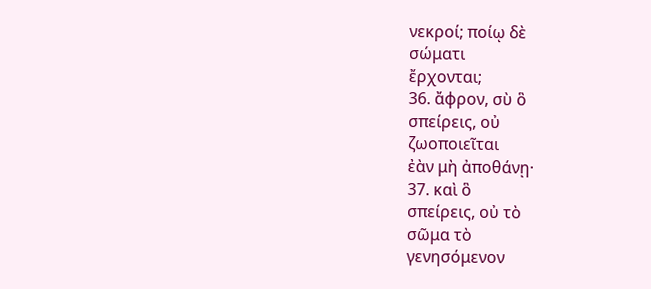νεκροί; ποίῳ δὲ
σώματι
ἔρχονται;
36. ἄφρον, σὺ ὃ
σπείρεις, οὐ
ζωοποιεῖται
ἐὰν μὴ ἀποθάνῃ·
37. καὶ ὃ
σπείρεις, οὐ τὸ
σῶμα τὸ
γενησόμενον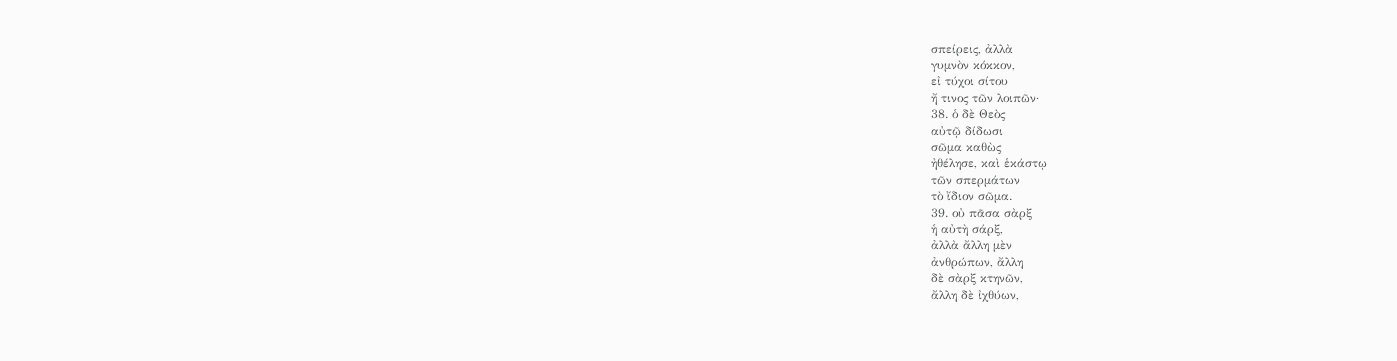σπείρεις, ἀλλὰ
γυμνὸν κόκκον,
εἰ τύχοι σίτου
ἤ τινος τῶν λοιπῶν·
38. ὁ δὲ Θεὸς
αὐτῷ δίδωσι
σῶμα καθὼς
ἠθέλησε, καὶ ἑκάστῳ
τῶν σπερμάτων
τὸ ἴδιον σῶμα.
39. οὐ πᾶσα σὰρξ
ἡ αὐτὴ σάρξ,
ἀλλὰ ἄλλη μὲν
ἀνθρώπων, ἄλλη
δὲ σὰρξ κτηνῶν,
ἄλλη δὲ ἰχθύων,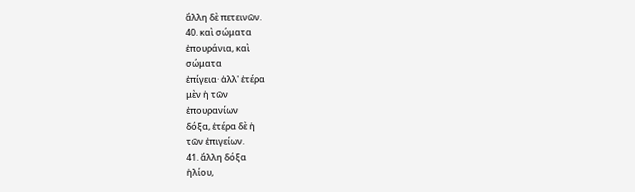ἄλλη δὲ πετεινῶν.
40. καὶ σώματα
ἐπουράνια, καὶ
σώματα
ἐπίγεια· ἀλλ' ἑτέρα
μὲν ἡ τῶν
ἐπουρανίων
δόξα, ἑτέρα δὲ ἡ
τῶν ἐπιγείων.
41. ἄλλη δόξα
ἡλίου,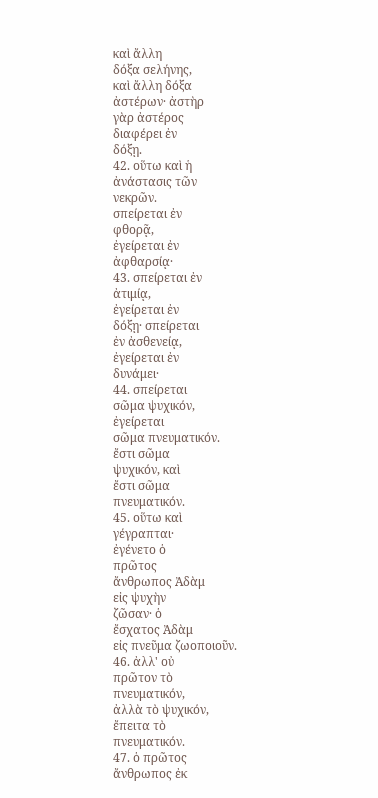καὶ ἄλλη
δόξα σελήνης,
καὶ ἄλλη δόξα
ἀστέρων· ἀστὴρ
γὰρ ἀστέρος
διαφέρει ἐν
δόξῃ.
42. οὕτω καὶ ἡ
ἀνάστασις τῶν
νεκρῶν.
σπείρεται ἐν
φθορᾷ,
ἐγείρεται ἐν
ἀφθαρσίᾳ·
43. σπείρεται ἐν
ἀτιμίᾳ,
ἐγείρεται ἐν
δόξῃ· σπείρεται
ἐν ἀσθενείᾳ,
ἐγείρεται ἐν
δυνάμει·
44. σπείρεται
σῶμα ψυχικόν,
ἐγείρεται
σῶμα πνευματικόν.
ἔστι σῶμα
ψυχικόν, καὶ
ἔστι σῶμα
πνευματικόν.
45. οὕτω καὶ
γέγραπται·
ἐγένετο ὁ
πρῶτος
ἄνθρωπος Ἀδὰμ
εἰς ψυχὴν
ζῶσαν· ὁ
ἔσχατος Ἀδὰμ
εἰς πνεῦμα ζωοποιοῦν.
46. ἀλλ' οὐ
πρῶτον τὸ
πνευματικόν,
ἀλλὰ τὸ ψυχικόν,
ἔπειτα τὸ
πνευματικόν.
47. ὁ πρῶτος
ἄνθρωπος ἐκ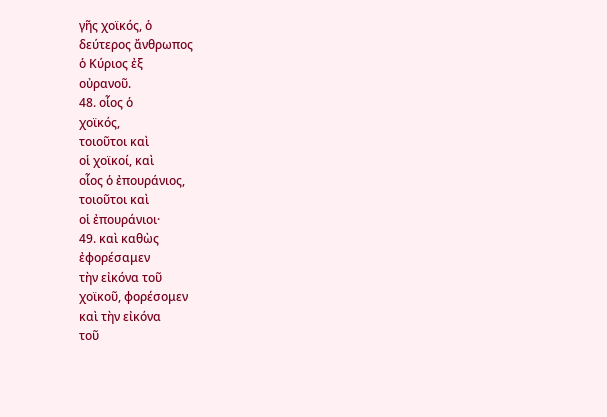γῆς χοϊκός, ὁ
δεύτερος ἄνθρωπος
ὁ Κύριος ἐξ
οὐρανοῦ.
48. οἷος ὁ
χοϊκός,
τοιοῦτοι καὶ
οἱ χοϊκοί, καὶ
οἷος ὁ ἐπουράνιος,
τοιοῦτοι καὶ
οἱ ἐπουράνιοι·
49. καὶ καθὼς
ἐφορέσαμεν
τὴν εἰκόνα τοῦ
χοϊκοῦ, φορέσομεν
καὶ τὴν εἰκόνα
τοῦ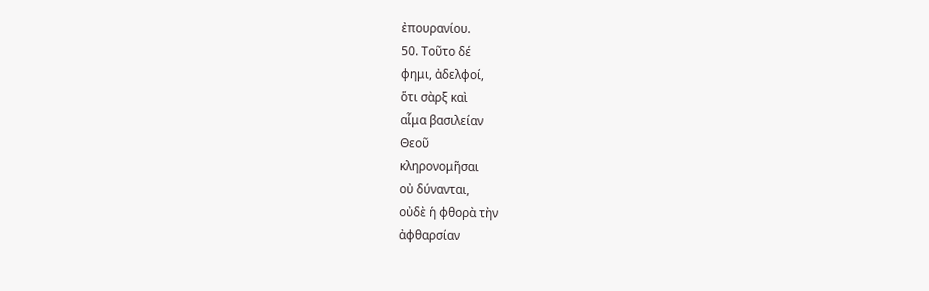ἐπουρανίου.
50. Τοῦτο δέ
φημι, ἀδελφοί,
ὅτι σὰρξ καὶ
αἷμα βασιλείαν
Θεοῦ
κληρονομῆσαι
οὐ δύνανται,
οὐδὲ ἡ φθορὰ τὴν
ἀφθαρσίαν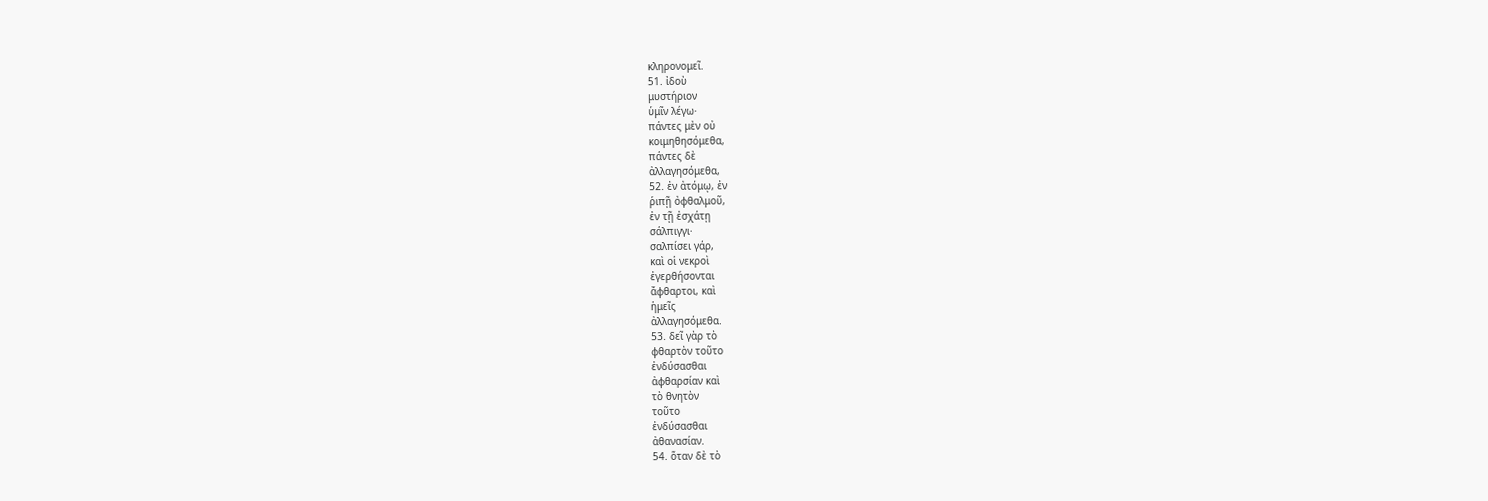κληρονομεῖ.
51. ἰδοὺ
μυστήριον
ὑμῖν λέγω·
πάντες μὲν οὐ
κοιμηθησόμεθα,
πάντες δὲ
ἀλλαγησόμεθα,
52. ἐν ἀτόμῳ, ἐν
ῥιπῇ ὀφθαλμοῦ,
ἐν τῇ ἐσχάτῃ
σάλπιγγι·
σαλπίσει γάρ,
καὶ οἱ νεκροὶ
ἐγερθήσονται
ἄφθαρτοι, καὶ
ἡμεῖς
ἀλλαγησόμεθα.
53. δεῖ γὰρ τὸ
φθαρτὸν τοῦτο
ἐνδύσασθαι
ἀφθαρσίαν καὶ
τὸ θνητὸν
τοῦτο
ἐνδύσασθαι
ἀθανασίαν.
54. ὅταν δὲ τὸ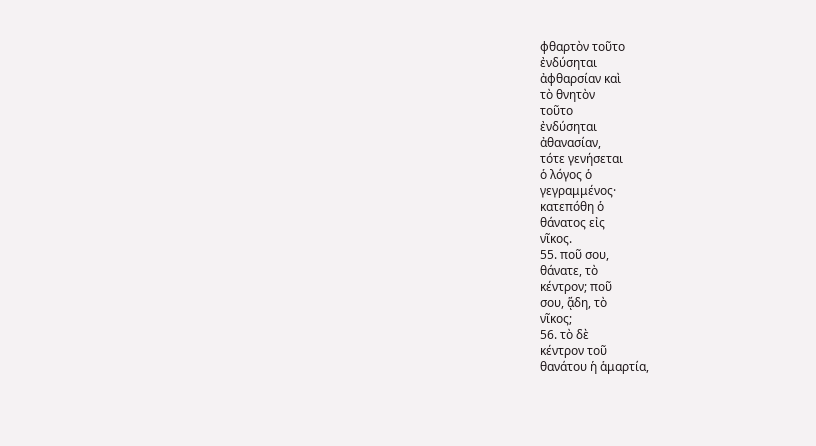φθαρτὸν τοῦτο
ἐνδύσηται
ἀφθαρσίαν καὶ
τὸ θνητὸν
τοῦτο
ἐνδύσηται
ἀθανασίαν,
τότε γενήσεται
ὁ λόγος ὁ
γεγραμμένος·
κατεπόθη ὁ
θάνατος εἰς
νῖκος.
55. ποῦ σου,
θάνατε, τὸ
κέντρον; ποῦ
σου, ᾅδη, τὸ
νῖκος;
56. τὸ δὲ
κέντρον τοῦ
θανάτου ἡ ἁμαρτία,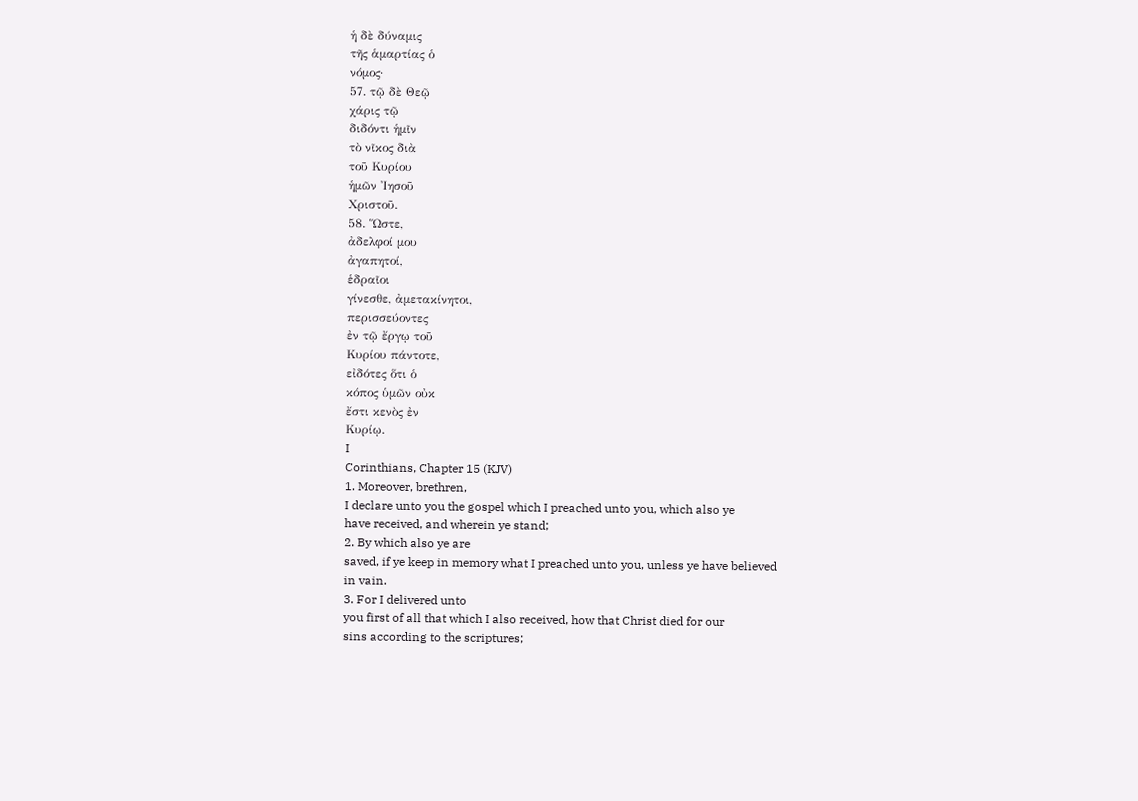ἡ δὲ δύναμις
τῆς ἁμαρτίας ὁ
νόμος·
57. τῷ δὲ Θεῷ
χάρις τῷ
διδόντι ἡμῖν
τὸ νῖκος διὰ
τοῦ Κυρίου
ἡμῶν Ἰησοῦ
Χριστοῦ.
58. Ὥστε,
ἀδελφοί μου
ἀγαπητοί,
ἑδραῖοι
γίνεσθε, ἀμετακίνητοι,
περισσεύοντες
ἐν τῷ ἔργῳ τοῦ
Κυρίου πάντοτε,
εἰδότες ὅτι ὁ
κόπος ὑμῶν οὐκ
ἔστι κενὸς ἐν
Κυρίῳ.
I
Corinthians, Chapter 15 (KJV)
1. Moreover, brethren,
I declare unto you the gospel which I preached unto you, which also ye
have received, and wherein ye stand;
2. By which also ye are
saved, if ye keep in memory what I preached unto you, unless ye have believed
in vain.
3. For I delivered unto
you first of all that which I also received, how that Christ died for our
sins according to the scriptures;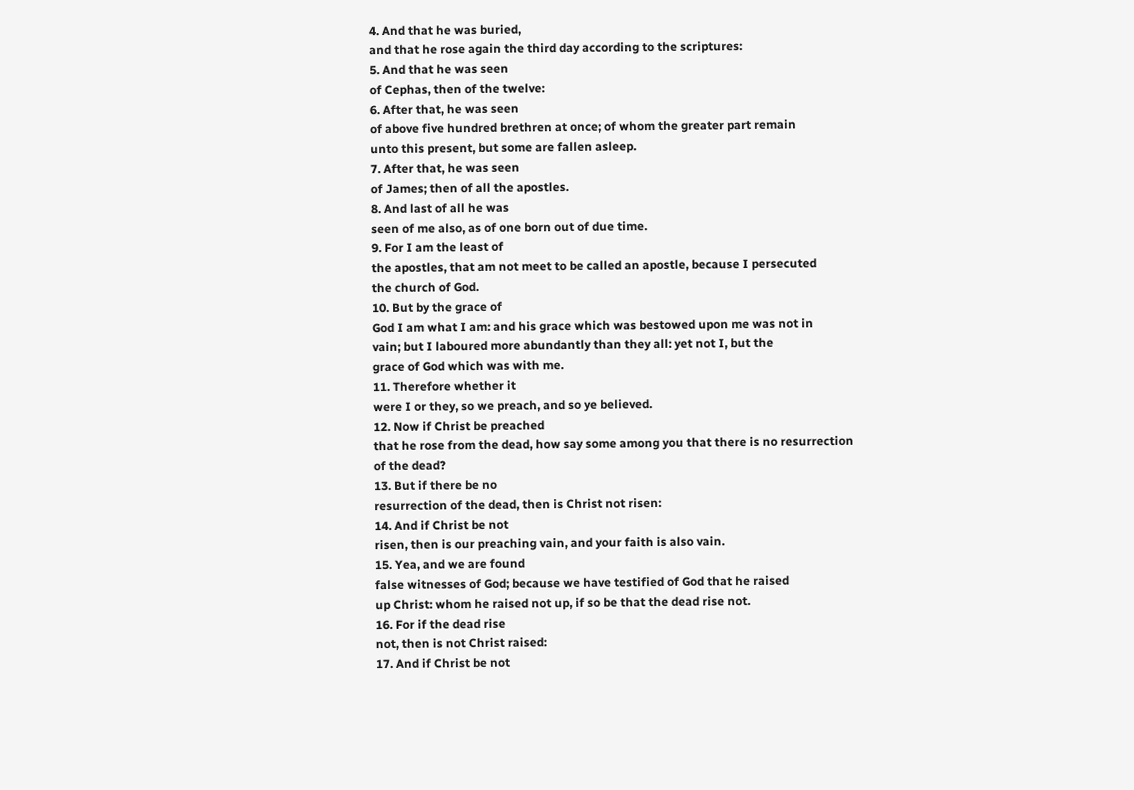4. And that he was buried,
and that he rose again the third day according to the scriptures:
5. And that he was seen
of Cephas, then of the twelve:
6. After that, he was seen
of above five hundred brethren at once; of whom the greater part remain
unto this present, but some are fallen asleep.
7. After that, he was seen
of James; then of all the apostles.
8. And last of all he was
seen of me also, as of one born out of due time.
9. For I am the least of
the apostles, that am not meet to be called an apostle, because I persecuted
the church of God.
10. But by the grace of
God I am what I am: and his grace which was bestowed upon me was not in
vain; but I laboured more abundantly than they all: yet not I, but the
grace of God which was with me.
11. Therefore whether it
were I or they, so we preach, and so ye believed.
12. Now if Christ be preached
that he rose from the dead, how say some among you that there is no resurrection
of the dead?
13. But if there be no
resurrection of the dead, then is Christ not risen:
14. And if Christ be not
risen, then is our preaching vain, and your faith is also vain.
15. Yea, and we are found
false witnesses of God; because we have testified of God that he raised
up Christ: whom he raised not up, if so be that the dead rise not.
16. For if the dead rise
not, then is not Christ raised:
17. And if Christ be not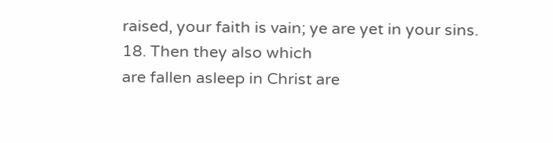raised, your faith is vain; ye are yet in your sins.
18. Then they also which
are fallen asleep in Christ are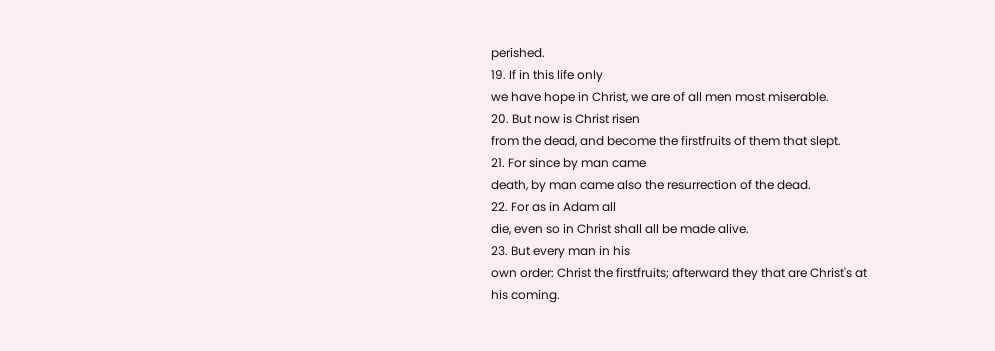perished.
19. If in this life only
we have hope in Christ, we are of all men most miserable.
20. But now is Christ risen
from the dead, and become the firstfruits of them that slept.
21. For since by man came
death, by man came also the resurrection of the dead.
22. For as in Adam all
die, even so in Christ shall all be made alive.
23. But every man in his
own order: Christ the firstfruits; afterward they that are Christ's at
his coming.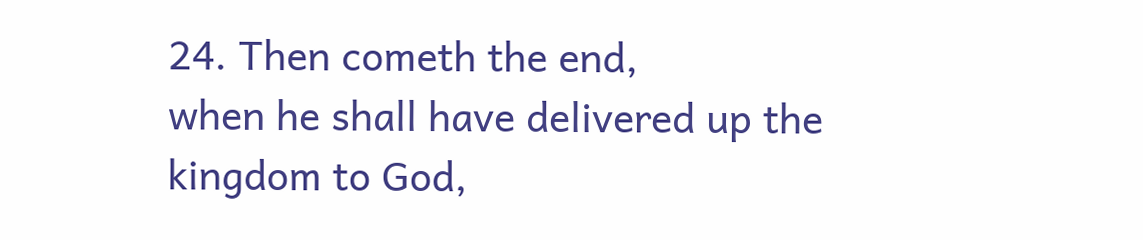24. Then cometh the end,
when he shall have delivered up the kingdom to God,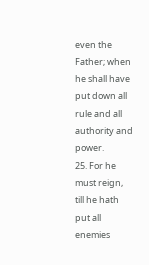even the Father; when
he shall have put down all rule and all authority and power.
25. For he must reign,
till he hath put all enemies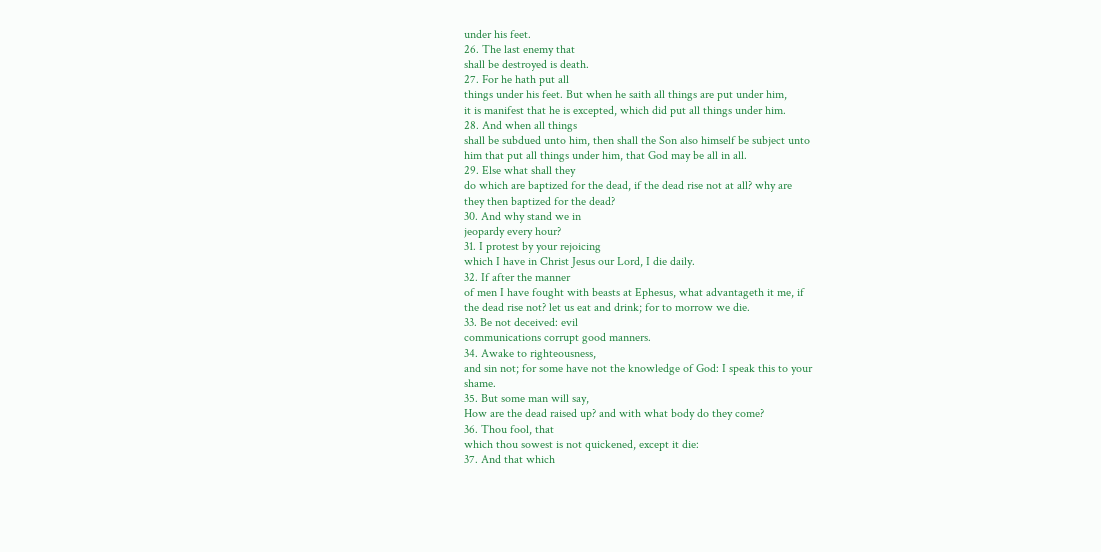under his feet.
26. The last enemy that
shall be destroyed is death.
27. For he hath put all
things under his feet. But when he saith all things are put under him,
it is manifest that he is excepted, which did put all things under him.
28. And when all things
shall be subdued unto him, then shall the Son also himself be subject unto
him that put all things under him, that God may be all in all.
29. Else what shall they
do which are baptized for the dead, if the dead rise not at all? why are
they then baptized for the dead?
30. And why stand we in
jeopardy every hour?
31. I protest by your rejoicing
which I have in Christ Jesus our Lord, I die daily.
32. If after the manner
of men I have fought with beasts at Ephesus, what advantageth it me, if
the dead rise not? let us eat and drink; for to morrow we die.
33. Be not deceived: evil
communications corrupt good manners.
34. Awake to righteousness,
and sin not; for some have not the knowledge of God: I speak this to your
shame.
35. But some man will say,
How are the dead raised up? and with what body do they come?
36. Thou fool, that
which thou sowest is not quickened, except it die:
37. And that which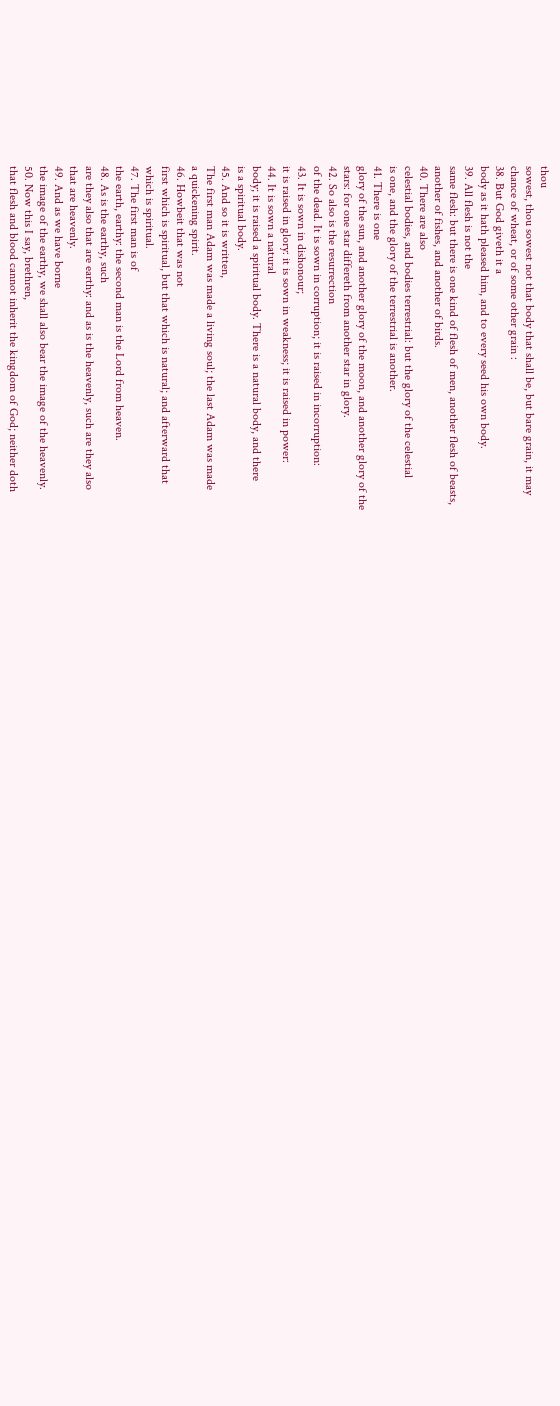thou
sowest, thou sowest not that body that shall be, but bare grain, it may
chance of wheat, or of some other grain :
38. But God giveth it a
body as it hath pleased him, and to every seed his own body.
39. All flesh is not the
same flesh: but there is one kind of flesh of men, another flesh of beasts,
another of fishes, and another of birds.
40. There are also
celestial bodies, and bodies terrestrial: but the glory of the celestial
is one, and the glory of the terrestrial is another.
41. There is one
glory of the sun, and another glory of the moon, and another glory of the
stars: for one star differeth from another star in glory.
42. So also is the resurrection
of the dead. It is sown in corruption; it is raised in incorruption:
43. It is sown in dishonour;
it is raised in glory: it is sown in weakness; it is raised in power:
44. It is sown a natural
body; it is raised a spiritual body. There is a natural body, and there
is a spiritual body.
45. And so it is written,
The first man Adam was made a living soul; the last Adam was made
a quickening spirit.
46. Howbeit that was not
first which is spiritual, but that which is natural; and afterward that
which is spiritual.
47. The first man is of
the earth, earthy: the second man is the Lord from heaven.
48. As is the earthy, such
are they also that are earthy: and as is the heavenly, such are they also
that are heavenly.
49. And as we have borne
the image of the earthy, we shall also bear the image of the heavenly.
50. Now this I say, brethren,
that flesh and blood cannot inherit the kingdom of God; neither doth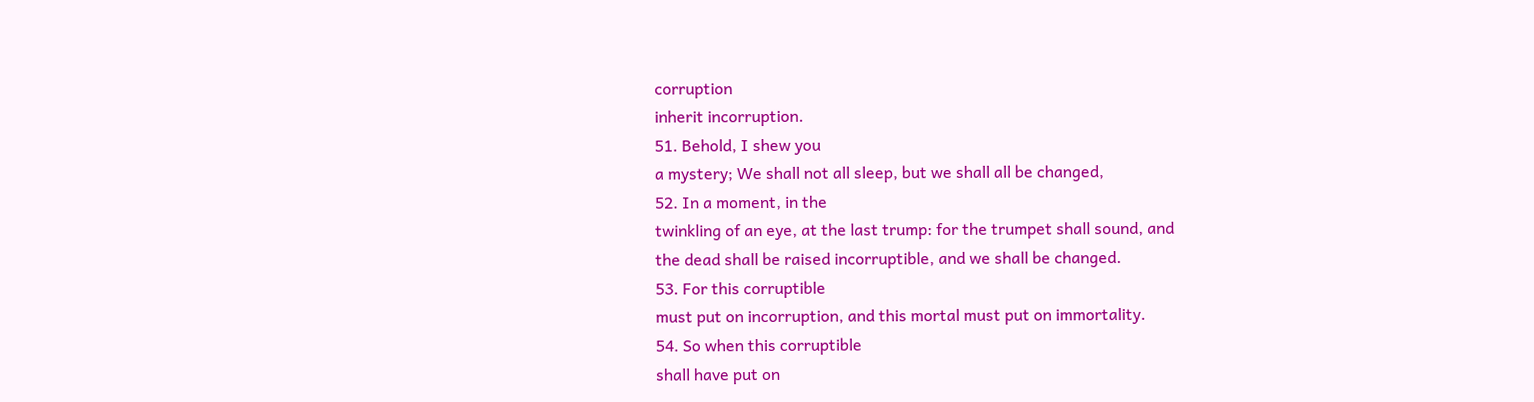corruption
inherit incorruption.
51. Behold, I shew you
a mystery; We shall not all sleep, but we shall all be changed,
52. In a moment, in the
twinkling of an eye, at the last trump: for the trumpet shall sound, and
the dead shall be raised incorruptible, and we shall be changed.
53. For this corruptible
must put on incorruption, and this mortal must put on immortality.
54. So when this corruptible
shall have put on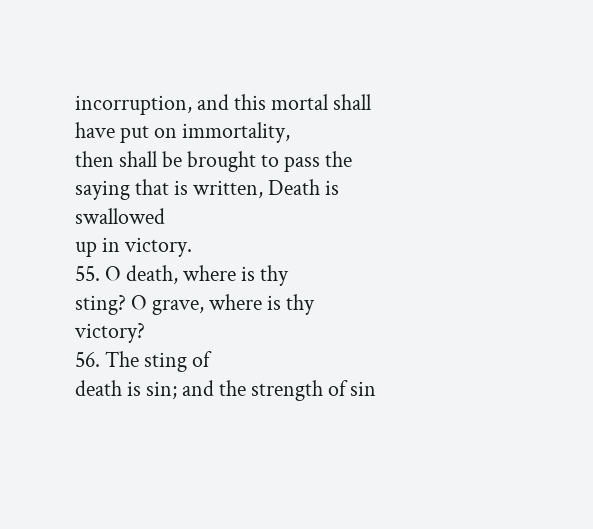incorruption, and this mortal shall have put on immortality,
then shall be brought to pass the saying that is written, Death is swallowed
up in victory.
55. O death, where is thy
sting? O grave, where is thy victory?
56. The sting of
death is sin; and the strength of sin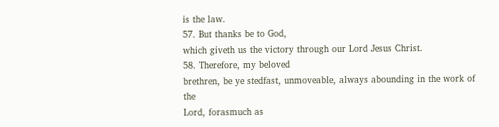is the law.
57. But thanks be to God,
which giveth us the victory through our Lord Jesus Christ.
58. Therefore, my beloved
brethren, be ye stedfast, unmoveable, always abounding in the work of the
Lord, forasmuch as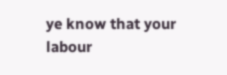ye know that your labour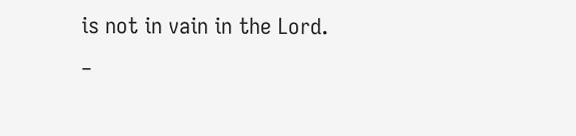is not in vain in the Lord.
_